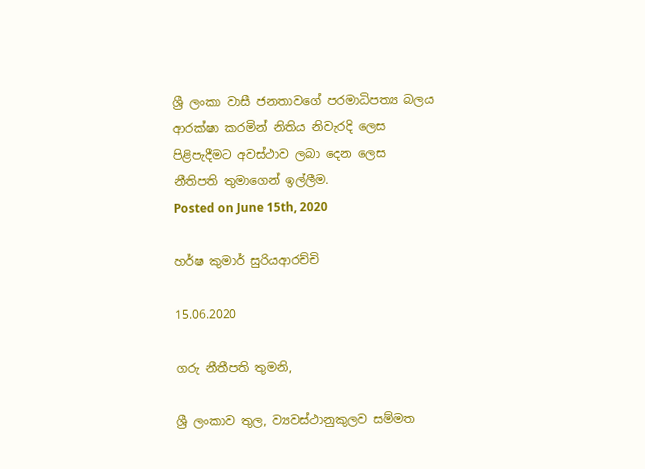ශ්‍රී ලංකා වාසී ජනතාවගේ පරමාධිපත්‍ය බලය ආරක්ෂා කරමින් නිතිය නිවැරදි ලෙස පිළිපැදීමට අවස්ථාව ලබා දෙන ලෙස නීතිපති තුමාගෙන් ඉල්ලීම.
Posted on June 15th, 2020

හර්ෂ කුමාර් සුරියආරච්චි

15.06.2020

ගරු නීතීපති තුමනි,

ශ්‍රී ලංකාව තුල, ව්‍යවස්ථානුකුලව සම්මත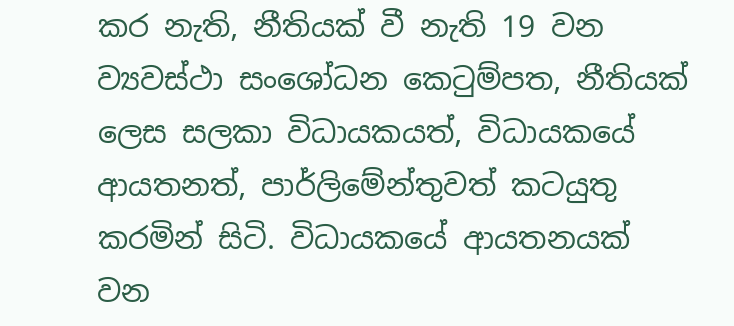කර නැති, නීතියක් වී නැති 19 වන ව්‍යවස්ථා සංශෝධන කෙටුම්පත, නීතියක් ලෙස සලකා විධායකයත්, විධායකයේ ආයතනත්, පාර්ලිමේන්තුවත් කටයුතු කරමින් සිටි. විධායකයේ ආයතනයක් වන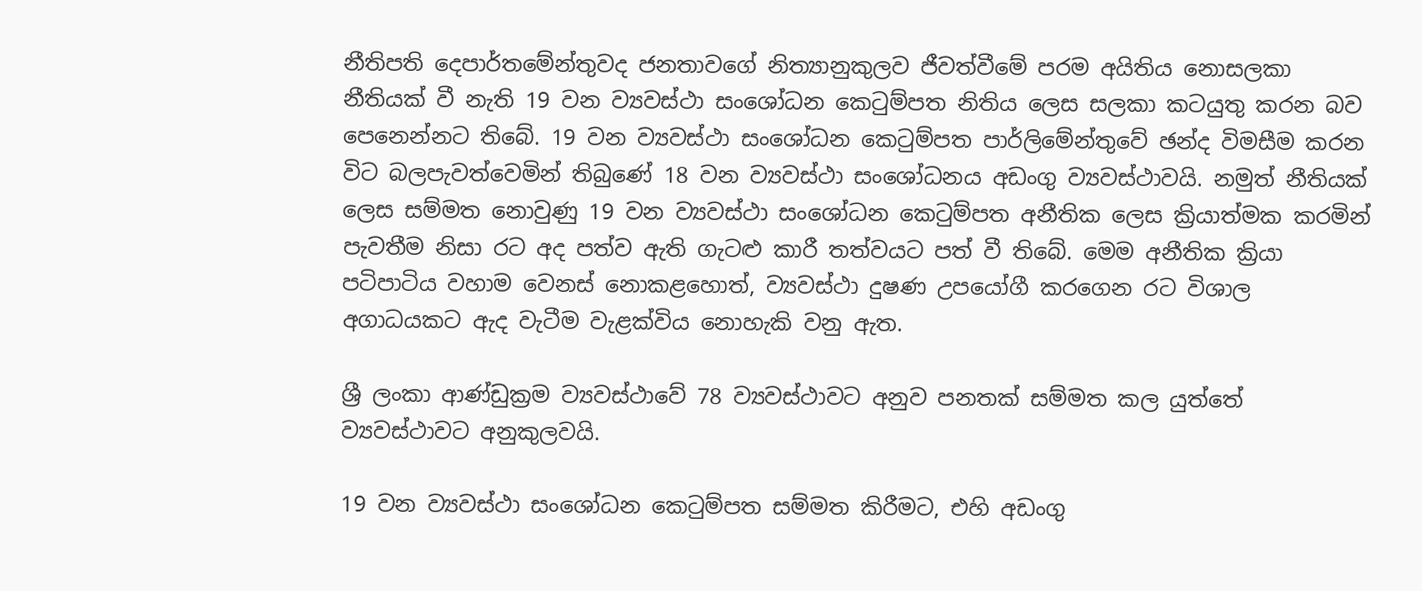නීතිපති දෙපාර්තමේන්තුවද ජනතාවගේ නිත්‍යානුකුලව ජීවත්වීමේ පරම අයිතිය නොසලකා නීතියක් වී නැති 19 වන ව්‍යවස්ථා සංශෝධන කෙටුම්පත නිතිය ලෙස සලකා කටයුතු කරන බව පෙනෙන්නට තිබේ. 19 වන ව්‍යවස්ථා සංශෝධන කෙටුම්පත පාර්ලිමේන්තුවේ ඡන්ද විමසීම කරන විට බලපැවත්වෙමින් තිබුණේ 18 වන ව්‍යවස්ථා සංශෝධනය අඩංගු ව්‍යවස්ථාවයි. නමුත් නීතියක් ලෙස සම්මත නොවුණු 19 වන ව්‍යවස්ථා සංශෝධන කෙටුම්පත අනීතික ලෙස ක්‍රියාත්මක කරමින් පැවතීම නිසා රට අද පත්ව ඇති ගැටළු කාරී තත්වයට පත් වී තිබේ. මෙම අනීතික ක්‍රියා පටිපාටිය වහාම වෙනස් නොකළහොත්, ව්‍යවස්ථා දුෂණ උපයෝගී කරගෙන රට විශාල අගාධයකට ඇද වැටීම වැළක්විය නොහැකි වනු ඇත.

ශ්‍රී ලංකා ආණ්ඩුක්‍රම ව්‍යවස්ථාවේ 78 ව්‍යවස්ථාවට අනුව පනතක් සම්මත කල යුත්තේ ව්‍යවස්ථාවට අනුකුලවයි.

19 වන ව්‍යවස්ථා සංශෝධන කෙටුම්පත සම්මත කිරීමට, එහි අඩංගු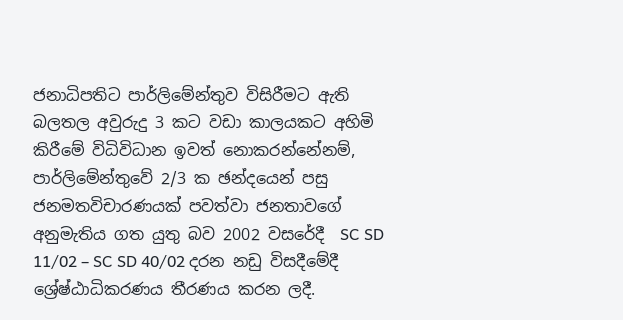ජනාධිපතිට පාර්ලිමේන්තුව විසිරීමට ඇති බලතල අවුරුදු 3 කට වඩා කාලයකට අහිමි කිරීමේ විධිවිධාන ඉවත් නොකරන්නේනම්, පාර්ලිමේන්තුවේ 2/3 ක ඡන්දයෙන් පසු ජනමතවිචාරණයක් පවත්වා ජනතාවගේ අනුමැතිය ගත යුතු බව 2002 වසරේදී  SC SD 11/02 – SC SD 40/02 දරන නඩු විසදීමේදී ශ්‍රේෂ්ඨාධිකරණය තීරණය කරන ලදී.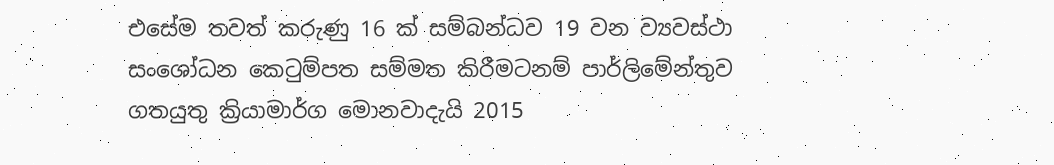එසේම තවත් කරුණු 16 ක් සම්බන්ධව 19 වන ව්‍යවස්ථා සංශෝධන කෙටුම්පත සම්මත කිරීමටනම් පාර්ලිමේන්තුව ගතයුතු ක්‍රියාමාර්ග මොනවාදැයි 2015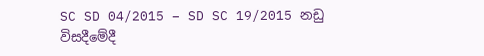SC SD 04/2015 – SD SC 19/2015 නඩු විසදීමේදී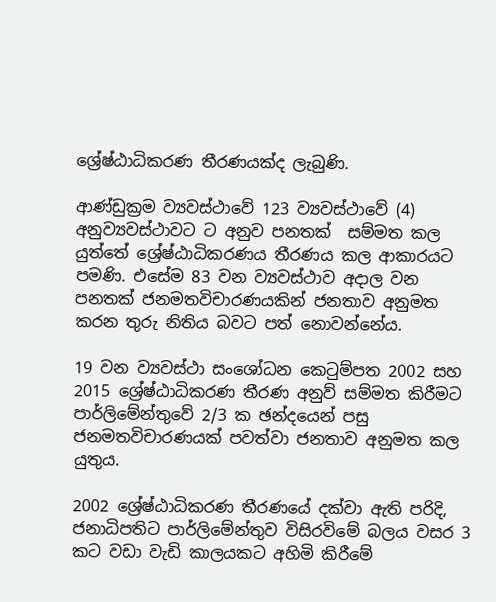ශ්‍රේෂ්ඨාධිකරණ තීරණයක්ද ලැබුණි.

ආණ්ඩුක්‍රම ව්‍යවස්ථාවේ 123 ව්‍යවස්ථාවේ (4) අනුව්‍යවස්ථාවට ට අනුව පනතක්  සම්මත කල යුත්තේ ශ්‍රේෂ්ඨාධිකරණය තීරණය කල ආකාරයට පමණි. එසේම 83 වන ව්‍යවස්ථාව අදාල වන පනතක් ජනමතවිචාරණයකින් ජනතාව අනුමත කරන තුරු නිතිය බවට පත් නොවන්නේය.

19 වන ව්‍යවස්ථා සංශෝධන කෙටුම්පත 2002 සහ 2015 ශ්‍රේෂ්ඨාධිකරණ තීරණ අනුව් සම්මත කිරීමට පාර්ලිමේන්තුවේ 2/3 ක ඡන්දයෙන් පසු ජනමතවිචාරණයක් පවත්වා ජනතාව අනුමත කල යුතුය.

2002 ශ්‍රේෂ්ඨාධිකරණ තීරණයේ දක්වා ඇති පරිදි, ජනාධිපතිට පාර්ලිමේන්තුව විසිරවිමේ බලය වසර 3 කට වඩා වැඩි කාලයකට අහිමි කිරීමේ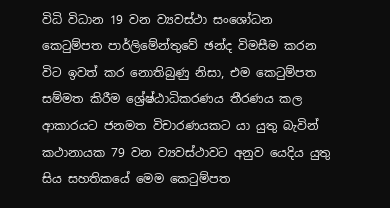විධි විධාන 19 වන ව්‍යවස්ථා සංශෝධන කෙටුම්පත පාර්ලිමේන්තුවේ ඡන්ද විමසීම කරන විට ඉවත් කර නොතිබුණු නිසා, එම කෙටුම්පත සම්මත කිරීම ශ්‍රේෂ්ඨාධිකරණය තීරණය කල ආකාරයට ජනමත විචාරණයකට යා යුතු බැවින් කථානායක 79 වන ව්‍යවස්ථාවට අනුව යෙදිය යුතු සිය සහතිකයේ මෙම කෙටුම්පත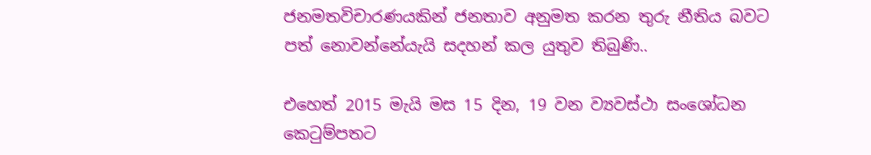ජනමතවිචාරණයකින් ජනතාව අනුමත කරන තුරු නීතිය බවට පත් නොවන්නේයැයි සදහන් කල යුතුව තිබුණි..

එහෙත් 2015 මැයි මස 15 දින, 19 වන ව්‍යවස්ථා සංශෝධන කෙටුම්පතට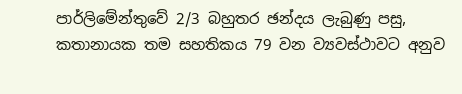පාර්ලිමේන්තුවේ 2/3 බහුතර ඡන්දය ලැබුණු පසු, කතානායක තම සහතිකය 79 වන ව්‍යවස්ථාවට අනුව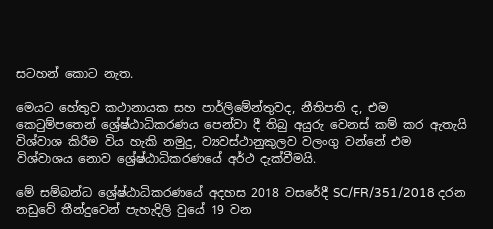සටහන් කොට නැත.

මෙයට හේතුව කථානායක සහ පාර්ලිමේන්තුවද, නීතිපති ද, එම කෙටුම්පතෙන් ශ්‍රේෂ්ඨාධිකරණය පෙන්වා දී තිබු අයුරු වෙනස් කම් කර ඇතැයි විශ්වාශ කිරීම විය හැකි නමුදු, ව්‍යවස්ථානුකුලව වලංගු වන්නේ එම විශ්වාශය නොව ශ්‍රේෂ්ඨාධිකරණයේ අර්ථ දැක්වීමයි.

මේ සම්බන්ධ ශ්‍රේෂ්ඨාධිකරණයේ අදහස 2018 වසරේදී SC/FR/351/2018 දරන නඩුවේ තීන්දුවෙන් පැහැදිලි වුයේ 19 වන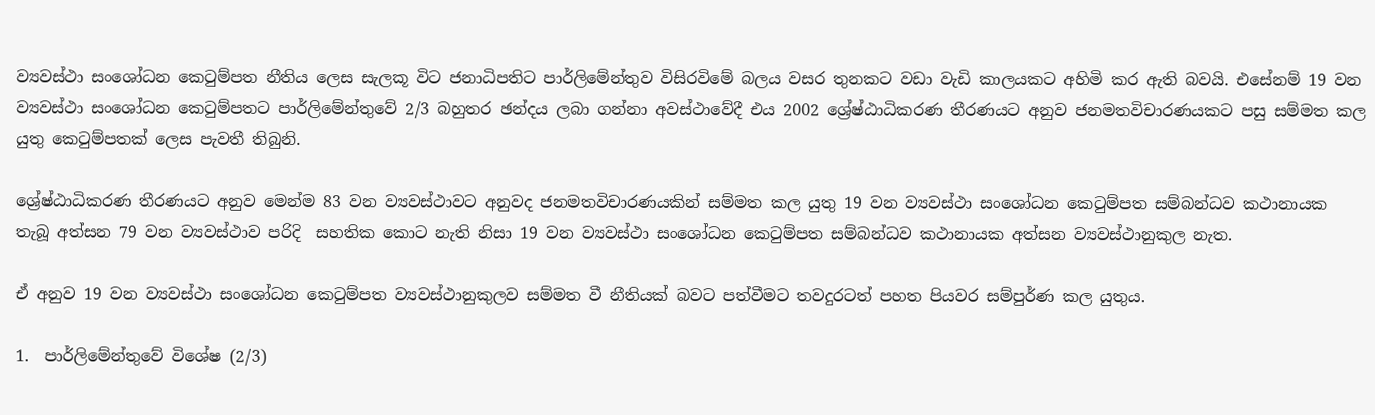ව්‍යවස්ථා සංශෝධන කෙටුම්පත නීතිය ලෙස සැලකූ විට ජනාධිපතිට පාර්ලිමේන්තුව විසිරවිමේ බලය වසර තුනකට වඩා වැඩි කාලයකට අහිමි කර ඇති බවයි. එසේනම් 19 වන ව්‍යවස්ථා සංශෝධන කෙටුම්පතට පාර්ලිමේන්තුවේ 2/3 බහුතර ඡන්දය ලබා ගන්නා අවස්ථාවේදී එය 2002 ශ්‍රේෂ්ඨාධිකරණ තීරණයට අනුව ජනමතවිචාරණයකට පසු සම්මත කල යුතු කෙටුම්පතක් ලෙස පැවතී තිබුනි.

ශ්‍රේෂ්ඨාධිකරණ තීරණයට අනුව මෙන්ම 83 වන ව්‍යවස්ථාවට අනුවද ජනමතවිචාරණයකින් සම්මත කල යුතු 19 වන ව්‍යවස්ථා සංශෝධන කෙටුම්පත සම්බන්ධව කථානායක තැබූ අත්සන 79 වන ව්‍යවස්ථාව පරිදි  සහතික කොට නැති නිසා 19 වන ව්‍යවස්ථා සංශෝධන කෙටුම්පත සම්බන්ධව කථානායක අත්සන ව්‍යවස්ථානුකුල නැත.

ඒ අනුව 19 වන ව්‍යවස්ථා සංශෝධන කෙටුම්පත ව්‍යවස්ථානුකුලව සම්මත වී නීතියක් බවට පත්වීමට තවදුරටත් පහත පියවර සම්පුර්ණ කල යුතුය.

1.  පාර්ලිමේන්තුවේ විශේෂ (2/3)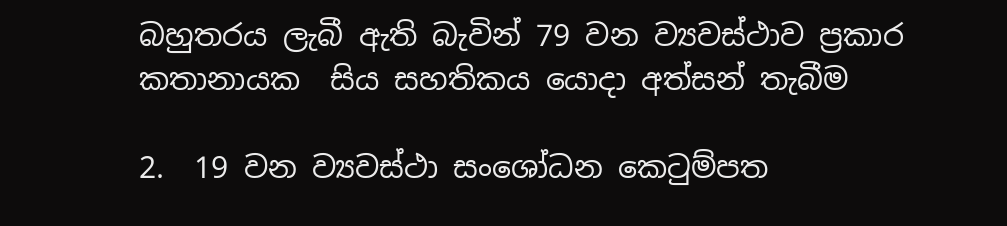බහුතරය ලැබී ඇති බැවින් 79 වන ව්‍යවස්ථාව ප්‍රකාර කතානායක  සිය සහතිකය යොදා අත්සන් තැබීම

2.  19 වන ව්‍යවස්ථා සංශෝධන කෙටුම්පත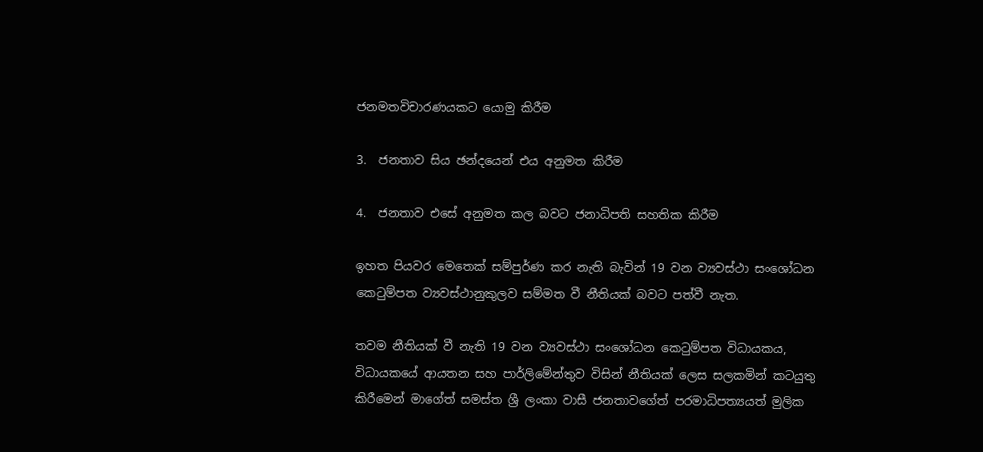ජනමතවිචාරණයකට යොමු කිරීම

3.  ජනතාව සිය ඡන්දයෙන් එය අනුමත කිරීම

4.  ජනතාව එසේ අනුමත කල බවට ජනාධිපති සහතික කිරීම

ඉහත පියවර මෙතෙක් සම්පුර්ණ කර නැති බැවින් 19 වන ව්‍යවස්ථා සංශෝධන කෙටුම්පත ව්‍යවස්ථානුකුලව සම්මත වී නීතියක් බවට පත්වී නැත.

තවම නීතියක් වී නැති 19 වන ව්‍යවස්ථා සංශෝධන කෙටුම්පත විධායකය, විධායකයේ ආයතන සහ පාර්ලිමේන්තුව විසින් නීතියක් ලෙස සලකමින් කටයුතු කිරීමෙන් මාගේත් සමස්ත ශ්‍රී ලංකා වාසී ජනතාවගේත් පරමාධිපත්‍යයත් මුලික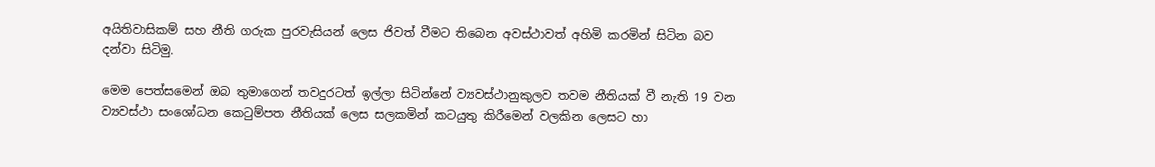අයිතිවාසිකම් සහ නීති ගරුක පුරවැසියන් ලෙස ජිවත් වීමට තිබෙන අවස්ථාවත් අහිමි කරමින් සිටින බව දන්වා සිටිමු.

මෙම පෙත්සමෙන් ඔබ තුමාගෙන් තවදුරටත් ඉල්ලා සිටින්නේ ව්‍යවස්ථානුකුලව තවම නීතියක් වී නැති 19 වන ව්‍යවස්ථා සංශෝධන කෙටුම්පත නීතියක් ලෙස සලකමින් කටයුතු කිරීමෙන් වලකින ලෙසට හා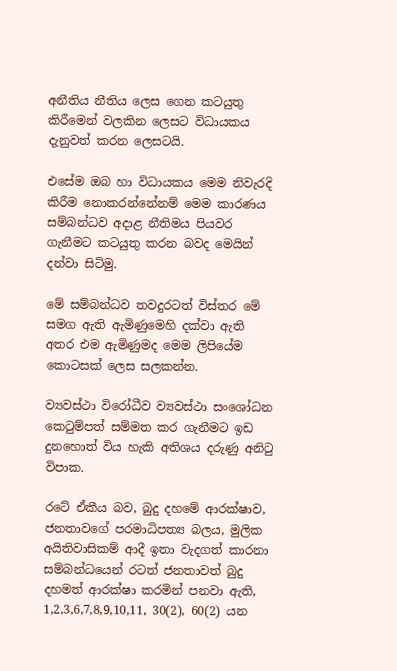අනීතිය නීතිය ලෙස ගෙන කටයුතු කිරීමෙන් වලකින ලෙසට විධායකය දැනුවත් කරන ලෙසටයි.

එසේම ඔබ හා විධායකය මෙම නිවැරදි කිරීම නොකරන්නේනම් මෙම කාරණය සම්බන්ධව අදාළ නීතිමය පියවර ගැනීමට කටයුතු කරන බවද මෙයින් දන්වා සිටිමු.

මේ සම්බන්ධව තවදුරටත් විස්තර මේ සමග ඇති ඇමිණුමෙහි දක්වා ඇති අතර එම ඇමිණුමද මෙම ලිපියේම කොටසක් ලෙස සලකන්න.

ව්‍යවස්ථා විරෝධීව ව්‍යවස්ථා සංශෝධන කෙටුම්පත් සම්මත කර ගැනීමට ඉඩ දුනහොත් විය හැකි අතිශය දරුණු අනිටු විපාක.

රටේ ඒකීය බව, බුදු දහමේ ආරක්ෂාව, ජනතාවගේ පරමාධිපත්‍ය බලය, මුලික අයිතිවාසිකම් ආදී ඉතා වැදගත් කාරනා සම්බන්ධයෙන් රටත් ජනතාවත් බුදු දහමත් ආරක්ෂා කරමින් පනවා ඇති, 1,2,3,6,7,8,9,10,11, 30(2), 60(2) යන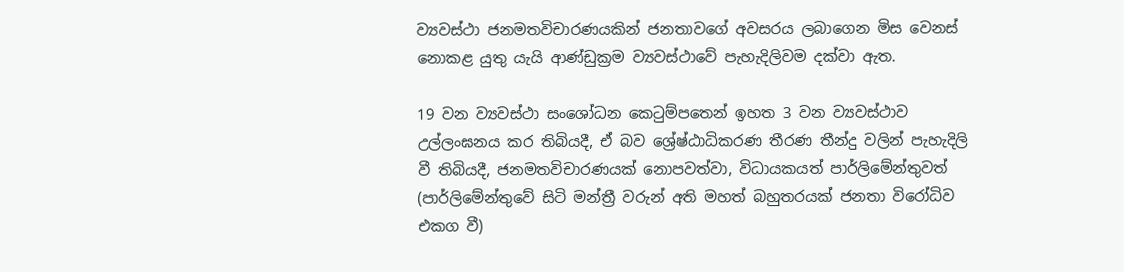ව්‍යවස්ථා ජනමතවිචාරණයකින් ජනතාවගේ අවසරය ලබාගෙන මිස වෙනස් නොකළ යුතු යැයි ආණ්ඩුක්‍රම ව්‍යවස්ථාවේ පැහැදිලිවම දක්වා ඇත.

19 වන ව්‍යවස්ථා සංශෝධන කෙටුම්පතෙන් ඉහත 3 වන ව්‍යවස්ථාව උල්ලංඝනය කර තිබියදී, ඒ බව ශ්‍රේෂ්ඨාධිකරණ තීරණ තීන්දු වලින් පැහැදිලි වී තිබියදී, ජනමතවිචාරණයක් නොපවත්වා, විධායකයත් පාර්ලිමේන්තුවත් (පාර්ලිමේන්තුවේ සිටි මන්ත්‍රී වරුන් අති මහත් බහුතරයක් ජනතා විරෝධිව එකග වී)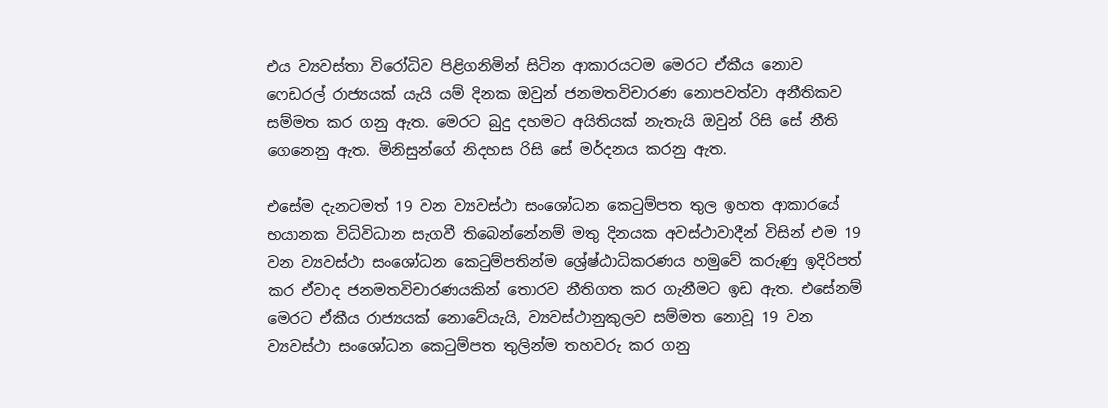එය ව්‍යවස්තා විරෝධිව පිළිගනිමින් සිටින ආකාරයටම මෙරට ඒකීය නොව ෆෙඩරල් රාජ්‍යයක් යැයි යම් දිනක ඔවුන් ජනමතවිචාරණ නොපවත්වා අනීතිකව සම්මත කර ගනු ඇත. මෙරට බුදු දහමට අයිතියක් නැතැයි ඔවුන් රිසි සේ නීති ගෙනෙනු ඇත. මිනිසුන්ගේ නිදහස රිසි සේ මර්දනය කරනු ඇත.

එසේම දැනටමත් 19 වන ව්‍යවස්ථා සංශෝධන කෙටුම්පත තුල ඉහත ආකාරයේ භයානක විධිවිධාන සැගවී තිබෙන්නේනම් මතු දිනයක අවස්ථාවාදීන් විසින් එම 19 වන ව්‍යවස්ථා සංශෝධන කෙටුම්පතින්ම ශ්‍රේෂ්ඨාධිකරණය හමුවේ කරුණු ඉදිරිපත් කර ඒවාද ජනමතවිචාරණයකින් තොරව නීතිගත කර ගැනීමට ඉඩ ඇත. එසේනම් මෙරට ඒකීය රාජ්‍යයක් නොවේයැයි, ව්‍යවස්ථානුකුලව සම්මත නොවූ 19 වන ව්‍යවස්ථා සංශෝධන කෙටුම්පත තුලින්ම තහවරු කර ගනු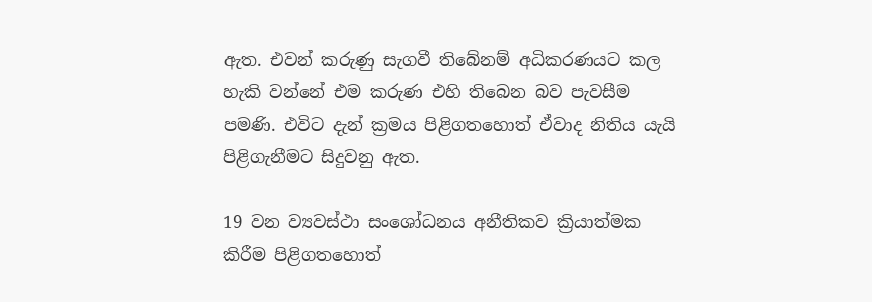ඇත. එවන් කරුණු සැගවී තිබේනම් අධිකරණයට කල හැකි වන්නේ එම කරුණ එහි තිබෙන බව පැවසීම පමණි. එවිට දැන් ක්‍රමය පිළිගතහොත් ඒවාද නිතිය යැයි පිළිගැනීමට සිදුවනු ඇත.

19 වන ව්‍යවස්ථා සංශෝධනය අනීතිකව ක්‍රියාත්මක කිරීම පිළිගතහොත්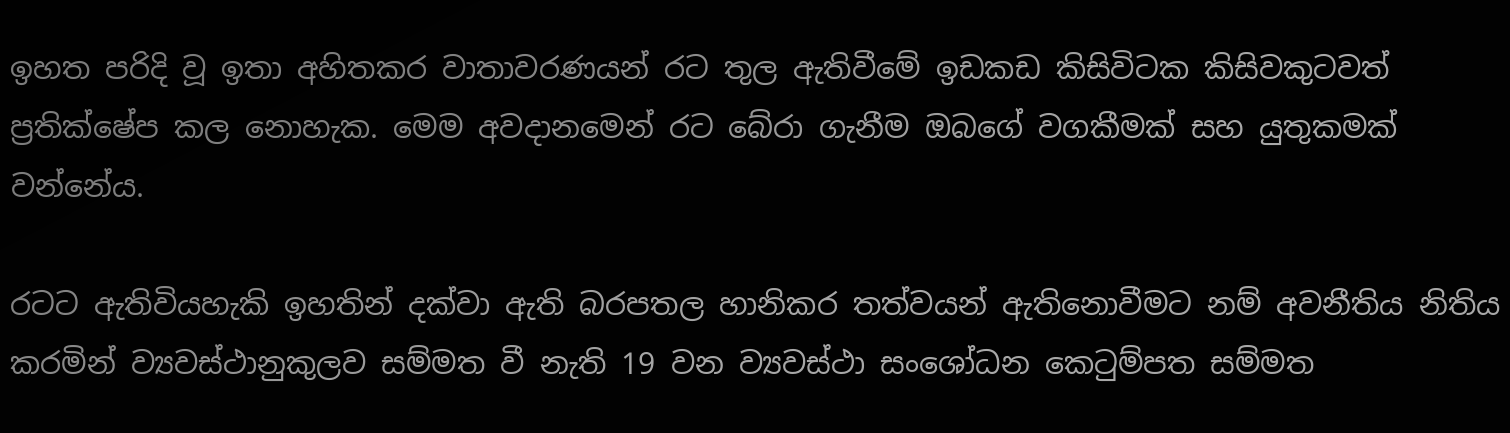ඉහත පරිදි වූ ඉතා අහිතකර වාතාවරණයන් රට තුල ඇතිවීමේ ඉඩකඩ කිසිවිටක කිසිවකුටවත් ප්‍රතික්ෂේප කල නොහැක. මෙම අවදානමෙන් රට බේරා ගැනීම ඔබගේ වගකීමක් සහ යුතුකමක් වන්නේය.

රටට ඇතිවියහැකි ඉහතින් දක්වා ඇති බරපතල හානිකර තත්වයන් ඇතිනොවීමට නම් අවනීතිය නිතිය කරමින් ව්‍යවස්ථානුකුලව සම්මත වී නැති 19 වන ව්‍යවස්ථා සංශෝධන කෙටුම්පත සම්මත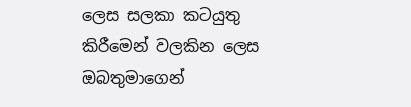ලෙස සලකා කටයුතු කිරීමෙන් වලකින ලෙස ඔබතුමාගෙන්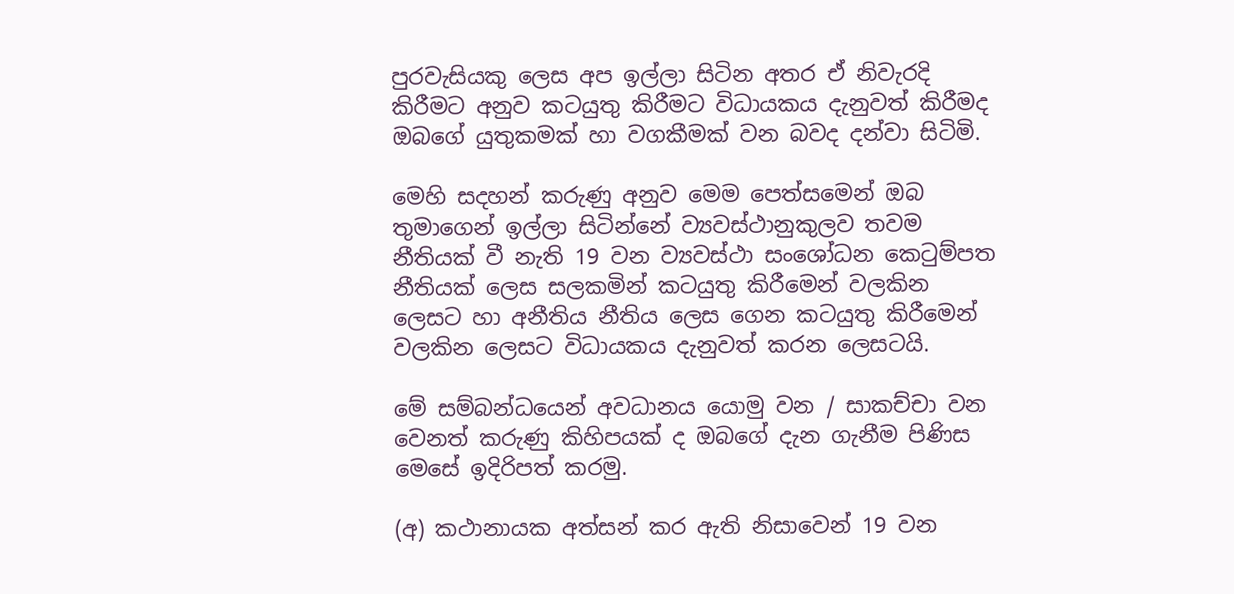පුරවැසියකු ලෙස අප ඉල්ලා සිටින අතර ඒ නිවැරදි කිරීමට අනුව කටයුතු කිරීමට විධායකය දැනුවත් කිරීමද ඔබගේ යුතුකමක් හා වගකීමක් වන බවද දන්වා සිටිමි.

මෙහි සදහන් කරුණු අනුව මෙම පෙත්සමෙන් ඔබ තුමාගෙන් ඉල්ලා සිටින්නේ ව්‍යවස්ථානුකුලව තවම නීතියක් වී නැති 19 වන ව්‍යවස්ථා සංශෝධන කෙටුම්පත නීතියක් ලෙස සලකමින් කටයුතු කිරීමෙන් වලකින ලෙසට හා අනීතිය නීතිය ලෙස ගෙන කටයුතු කිරීමෙන් වලකින ලෙසට විධායකය දැනුවත් කරන ලෙසටයි.

මේ සම්බන්ධයෙන් අවධානය යොමු වන / සාකච්චා වන වෙනත් කරුණු කිහිපයක් ද ඔබගේ දැන ගැනීම පිණිස මෙසේ ඉදිරිපත් කරමු.

(අ) කථානායක අත්සන් කර ඇති නිසාවෙන් 19 වන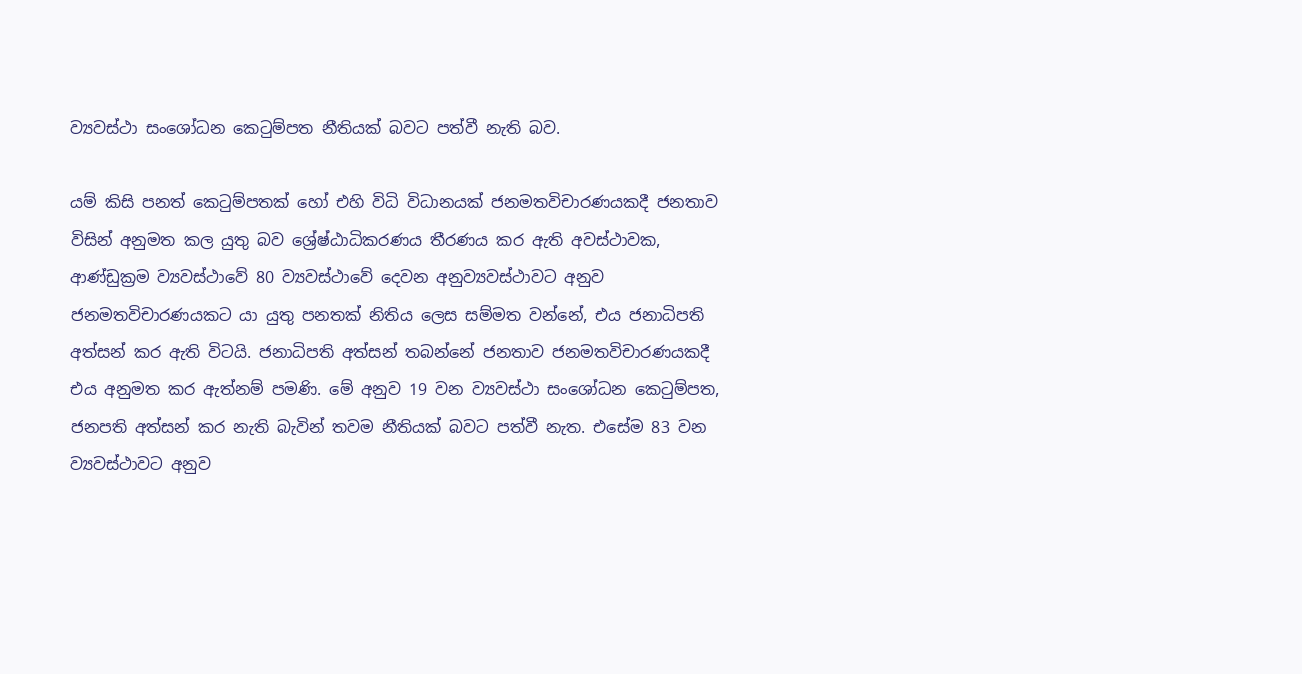ව්‍යවස්ථා සංශෝධන කෙටුම්පත නීතියක් බවට පත්වී නැති බව.

යම් කිසි පනත් කෙටුම්පතක් හෝ එහි විධි විධානයක් ජනමතවිචාරණයකදී ජනතාව විසින් අනුමත කල යුතු බව ශ්‍රේෂ්ඨාධිකරණය තීරණය කර ඇති අවස්ථාවක, ආණ්ඩුක්‍රම ව්‍යවස්ථාවේ 80 ව්‍යවස්ථාවේ දෙවන අනුව්‍යවස්ථාවට අනුව ජනමතවිචාරණයකට යා යුතු පනතක් නිතිය ලෙස සම්මත වන්නේ, එය ජනාධිපති අත්සන් කර ඇති විටයි. ජනාධිපති අත්සන් තබන්නේ ජනතාව ජනමතවිචාරණයකදී එය අනුමත කර ඇත්නම් පමණි. මේ අනුව 19 වන ව්‍යවස්ථා සංශෝධන කෙටුම්පත, ජනපති අත්සන් කර නැති බැවින් තවම නීතියක් බවට පත්වී නැත. එසේම 83 වන ව්‍යවස්ථාවට අනුව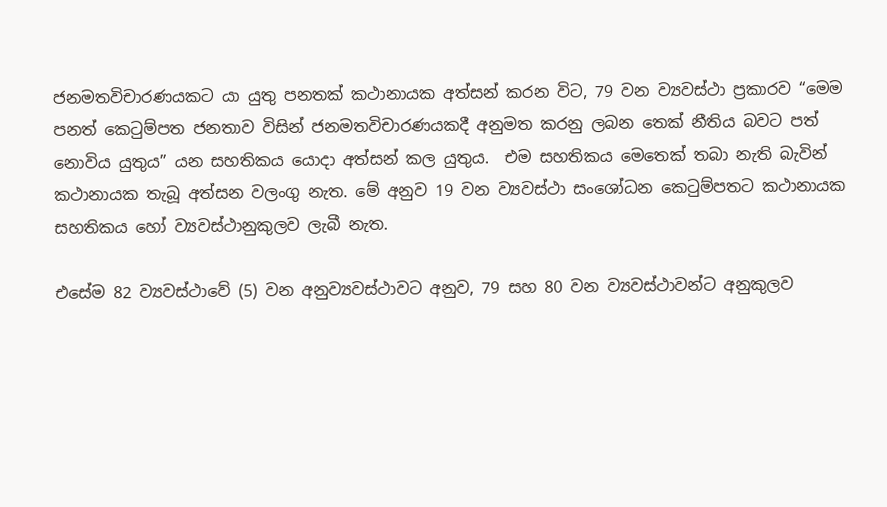ජනමතවිචාරණයකට යා යුතු පනතක් කථානායක අත්සන් කරන විට, 79 වන ව්‍යවස්ථා ප්‍රකාරව “මෙම පනත් කෙටුම්පත ජනතාව විසින් ජනමතවිචාරණයකදී අනුමත කරනු ලබන තෙක් නීතිය බවට පත් නොවිය යුතුය” යන සහතිකය යොදා අත්සන් කල යුතුය.  එම සහතිකය මෙතෙක් තබා නැති බැවින් කථානායක තැබූ අත්සන වලංගු නැත. මේ අනුව 19 වන ව්‍යවස්ථා සංශෝධන කෙටුම්පතට කථානායක සහතිකය හෝ ව්‍යවස්ථානුකුලව ලැබී නැත.

එසේම 82 ව්‍යවස්ථාවේ (5) වන අනුව්‍යවස්ථාවට අනුව, 79 සහ 80 වන ව්‍යවස්ථාවන්ට අනුකුලව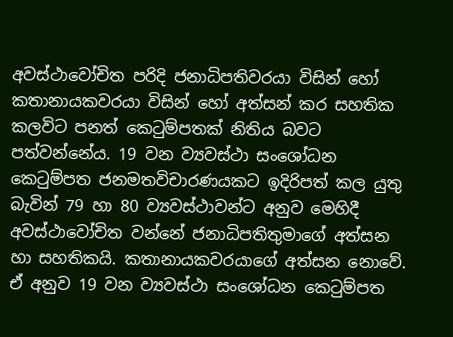අවස්ථාවෝචිත පරිදි ජනාධිපතිවරයා විසින් හෝ කතානායකවරයා විසින් හෝ අත්සන් කර සහතික කලවිට පනත් කෙටුම්පතක් නිතිය බවට පත්වන්නේය. 19 වන ව්‍යවස්ථා සංශෝධන කෙටුම්පත ජනමතවිචාරණයකට ඉදිරිපත් කල යුතු බැවින් 79 හා 80 ව්‍යවස්ථාවන්ට අනුව මෙහිදී අවස්ථාවෝචිත වන්නේ ජනාධිපතිතුමාගේ අත්සන හා සහතිකයි. කතානායකවරයාගේ අත්සන නොවේ. ඒ අනුව 19 වන ව්‍යවස්ථා සංශෝධන කෙටුම්පත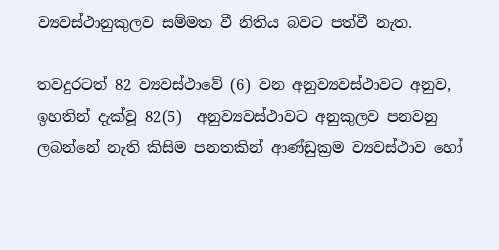ව්‍යවස්ථානුකුලව සම්මත වී නිතිය බවට පත්වී නැත.

තවදුරටත් 82 ව්‍යවස්ථාවේ (6) වන අනුව්‍යවස්ථාවට අනුව, ඉහතින් දැක්වූ 82(5)  අනුව්‍යවස්ථාවට අනුකුලව පනවනු ලබන්නේ නැති කිසිම පනතකින් ආණ්ඩුක්‍රම ව්‍යවස්ථාව හෝ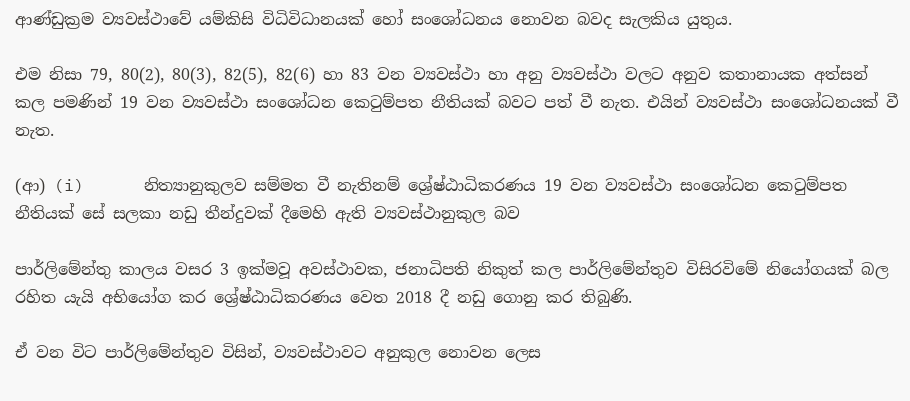ආණ්ඩුක්‍රම ව්‍යවස්ථාවේ යම්කිසි විධිවිධානයක් හෝ සංශෝධනය නොවන බවද සැලකිය යුතුය.

එම නිසා 79, 80(2), 80(3), 82(5), 82(6) හා 83 වන ව්‍යවස්ථා හා අනු ව්‍යවස්ථා වලට අනුව කතානායක අත්සන් කල පමණින් 19 වන ව්‍යවස්ථා සංශෝධන කෙටුම්පත නීතියක් බවට පත් වී නැත. එයින් ව්‍යවස්ථා සංශෝධනයක් වී නැත.

(ආ) (i)      නිත්‍යානුකුලව සම්මත වී නැතිනම් ශ්‍රේෂ්ඨාධිකරණය 19 වන ව්‍යවස්ථා සංශෝධන කෙටුම්පත නීතියක් සේ සලකා නඩු තීන්දුවක් දීමෙහි ඇති ව්‍යවස්ථානුකුල බව

පාර්ලිමේන්තු කාලය වසර 3 ඉක්මවූ අවස්ථාවක, ජනාධිපති නිකුත් කල පාර්ලිමේන්තුව විසිරවිමේ නියෝගයක් බල රහිත යැයි අභියෝග කර ශ්‍රේෂ්ඨාධිකරණය වෙත 2018 දී නඩු ගොනු කර තිබුණි.

ඒ වන විට පාර්ලිමේන්තුව විසින්, ව්‍යවස්ථාවට අනුකුල නොවන ලෙස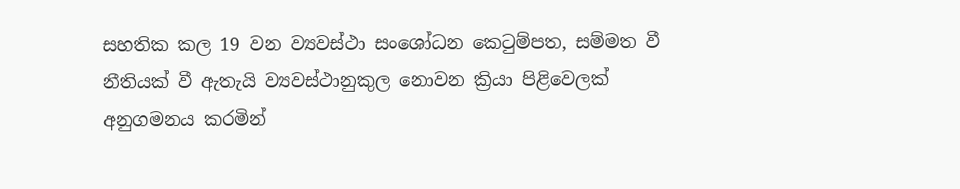සහතික කල 19 වන ව්‍යවස්ථා සංශෝධන කෙටුම්පත, සම්මත වී නීතියක් වී ඇතැයි ව්‍යවස්ථානුකුල නොවන ක්‍රියා පිළිවෙලක් අනුගමනය කරමින්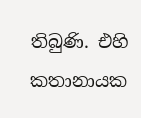තිබුණි. එහි කතානායක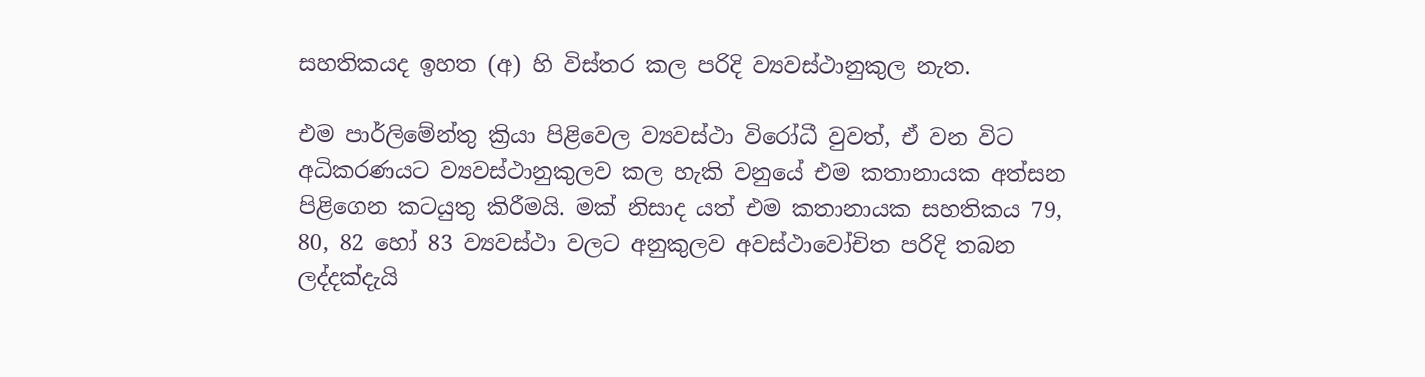සහතිකයද ඉහත (අ) හි විස්තර කල පරිදි ව්‍යවස්ථානුකුල නැත.

එම පාර්ලිමේන්තු ක්‍රියා පිළිවෙල ව්‍යවස්ථා විරෝධී වුවත්, ඒ වන විට අධිකරණයට ව්‍යවස්ථානුකුලව කල හැකි වනුයේ එම කතානායක අත්සන පිළිගෙන කටයුතු කිරීමයි. මක් නිසාද යත් එම කතානායක සහතිකය 79, 80, 82 හෝ 83 ව්‍යවස්ථා වලට අනුකුලව අවස්ථාවෝචිත පරිදි තබන ලද්දක්දැයි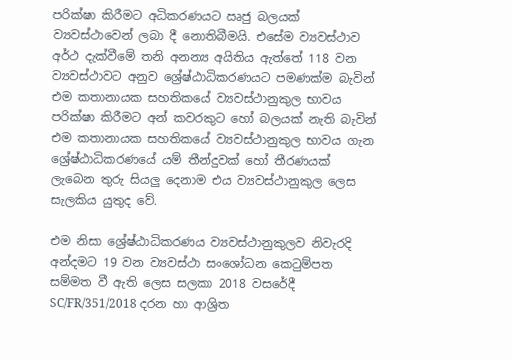පරික්ෂා කිරීමට අධිකරණයට ඍජු බලයක් ව්‍යවස්ථාවෙන් ලබා දී නොතිබීමයි. එසේම ව්‍යවස්ථාව අර්ථ දැක්වීමේ තනි අනන්‍ය අයිතිය ඇත්තේ 118 වන ව්‍යවස්ථාවට අනුව ශ්‍රේෂ්ඨාධිකරණයට පමණක්ම බැවින් එම කතානායක සහතිකයේ ව්‍යවස්ථානුකුල භාවය පරික්ෂා කිරීමට අන් කවරකුට හෝ බලයක් නැති බැවින් එම කතානායක සහතිකයේ ව්‍යවස්ථානුකුල භාවය ගැන ශ්‍රේෂ්ඨාධිකරණයේ යම් තීන්දුවක් හෝ තීරණයක් ලැබෙන තුරු සියලු දෙනාම එය ව්‍යවස්ථානුකුල ලෙස සැලකිය යුතුද වේ.

එම නිසා ශ්‍රේෂ්ඨාධිකරණය ව්‍යවස්ථානුකුලව නිවැරදි අන්දමට 19 වන ව්‍යවස්ථා සංශෝධන කෙටුම්පත සම්මත වී ඇති ලෙස සලකා 2018 වසරේදී SC/FR/351/2018 දරන හා ආශ්‍රිත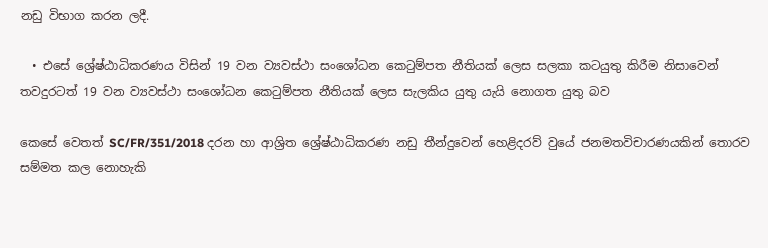නඩු විභාග කරන ලදී.

  • එසේ ශ්‍රේෂ්ඨාධිකරණය විසින් 19 වන ව්‍යවස්ථා සංශෝධන කෙටුම්පත නීතියක් ලෙස සලකා කටයුතු කිරීම නිසාවෙන් තවදුරටත් 19 වන ව්‍යවස්ථා සංශෝධන කෙටුම්පත නීතියක් ලෙස සැලකිය යුතු යැයි නොගත යුතු බව

කෙසේ වෙතත් SC/FR/351/2018 දරන හා ආශ්‍රිත ශ්‍රේෂ්ඨාධිකරණ නඩු තීන්දුවෙන් හෙළිදරව් වුයේ ජනමතවිචාරණයකින් තොරව සම්මත කල නොහැකි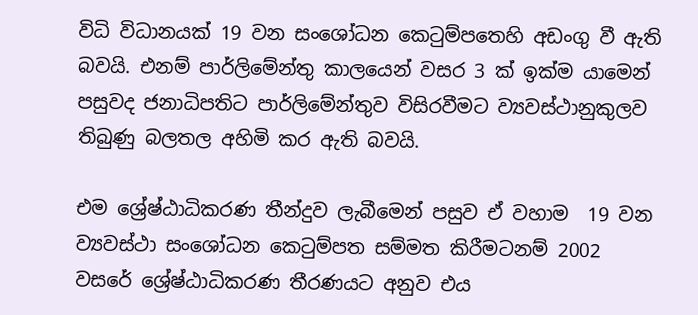විධි විධානයක් 19 වන සංශෝධන කෙටුම්පතෙහි අඩංගු වී ඇති බවයි. එනම් පාර්ලිමේන්තු කාලයෙන් වසර 3 ක් ඉක්ම යාමෙන් පසුවද ජනාධිපතිට පාර්ලිමේන්තුව විසිරවීමට ව්‍යවස්ථානුකුලව තිබුණු බලතල අහිමි කර ඇති බවයි.

එම ශ්‍රේෂ්ඨාධිකරණ තීන්දුව ලැබීමෙන් පසුව ඒ වහාම  19 වන ව්‍යවස්ථා සංශෝධන කෙටුම්පත සම්මත කිරීමටනම් 2002 වසරේ ශ්‍රේෂ්ඨාධිකරණ තීරණයට අනුව එය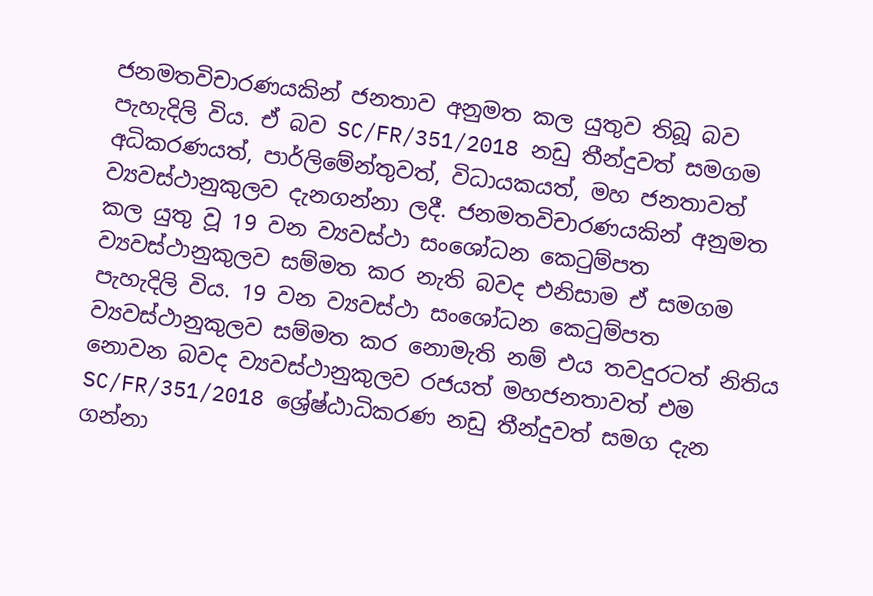ජනමතවිචාරණයකින් ජනතාව අනුමත කල යුතුව තිබූ බව පැහැදිලි විය. ඒ බව SC/FR/351/2018 නඩු තීන්දුවත් සමගම අධිකරණයත්, පාර්ලිමේන්තුවත්, විධායකයත්, මහ ජනතාවත් ව්‍යවස්ථානුකුලව දැනගන්නා ලදී. ජනමතවිචාරණයකින් අනුමත කල යුතු වූ 19 වන ව්‍යවස්ථා සංශෝධන කෙටුම්පත ව්‍යවස්ථානුකුලව සම්මත කර නැති බවද එනිසාම ඒ සමගම පැහැදිලි විය. 19 වන ව්‍යවස්ථා සංශෝධන කෙටුම්පත ව්‍යවස්ථානුකුලව සම්මත කර නොමැති නම් එය තවදුරටත් නිතිය නොවන බවද ව්‍යවස්ථානුකුලව රජයත් මහජනතාවත් එම SC/FR/351/2018 ශ්‍රේෂ්ඨාධිකරණ නඩු තීන්දුවත් සමග දැන ගන්නා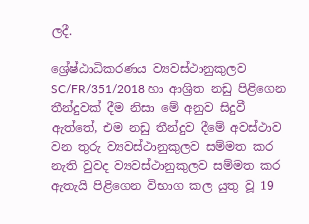ලදී.

ශ්‍රේෂ්ඨාධිකරණය ව්‍යවස්ථානුකුලව SC/FR/351/2018 හා ආශ්‍රිත නඩු පිළිගෙන තීන්දුවක් දීම නිසා මේ අනුව සිදුවී ඇත්තේ, එම නඩු තීන්දුව දීමේ අවස්ථාව වන තුරු ව්‍යවස්ථානුකුලව සම්මත කර නැති වුවද ව්‍යවස්ථානුකුලව සම්මත කර ඇතැයි පිළිගෙන විභාග කල යුතු වූ 19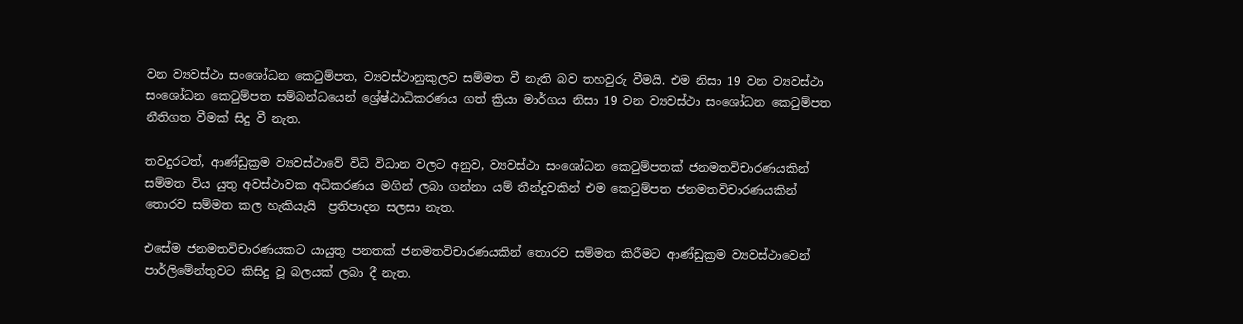වන ව්‍යවස්ථා සංශෝධන කෙටුම්පත, ව්‍යවස්ථානුකුලව සම්මත වී නැති බව තහවුරු වීමයි. එම නිසා 19 වන ව්‍යවස්ථා සංශෝධන කෙටුම්පත සම්බන්ධයෙන් ශ්‍රේෂ්ඨාධිකරණය ගත් ක්‍රියා මාර්ගය නිසා 19 වන ව්‍යවස්ථා සංශෝධන කෙටුම්පත නීතිගත වීමක් සිදු වී නැත.

තවදුරටත්, ආණ්ඩුක්‍රම ව්‍යවස්ථාවේ විධි විධාන වලට අනුව, ව්‍යවස්ථා සංශෝධන කෙටුම්පතක් ජනමතවිචාරණයකින් සම්මත විය යුතු අවස්ථාවක අධිකරණය මගින් ලබා ගන්නා යම් තීන්දුවකින් එම කෙටුම්පත ජනමතවිචාරණයකින් තොරව සම්මත කල හැකියැයි  ප්‍රතිපාදන සලසා නැත.

එසේම ජනමතවිචාරණයකට යායුතු පනතක් ජනමතවිචාරණයකින් තොරව සම්මත කිරීමට ආණ්ඩුක්‍රම ව්‍යවස්ථාවෙන් පාර්ලිමේන්තුවට කිසිදු වූ බලයක් ලබා දී නැත.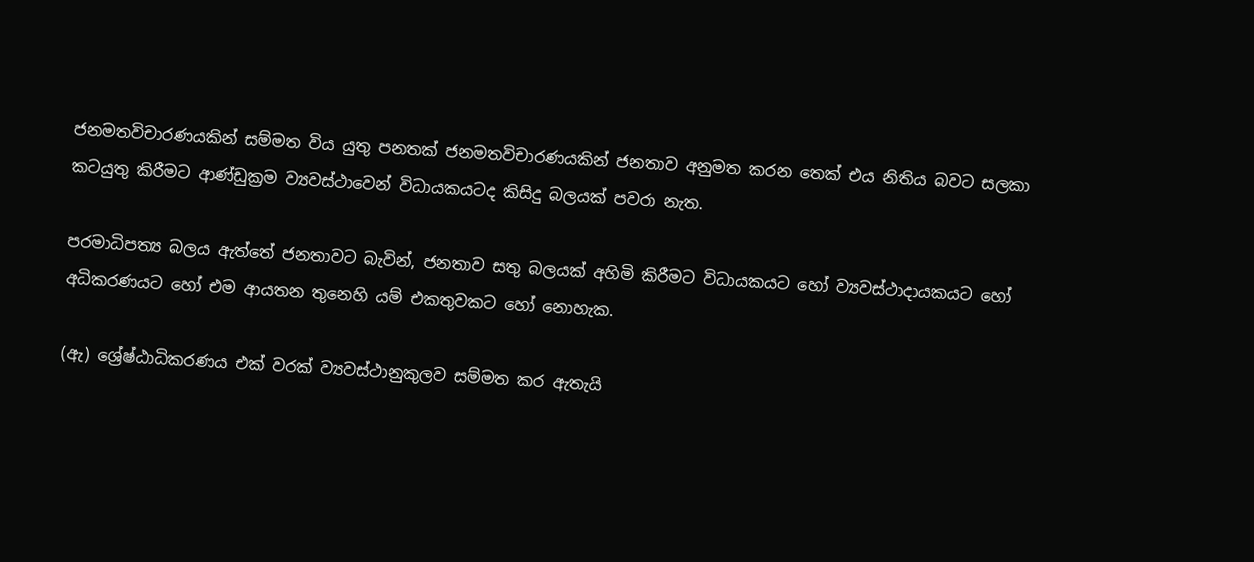ජනමතවිචාරණයකින් සම්මත විය යුතු පනතක් ජනමතවිචාරණයකින් ජනතාව අනුමත කරන තෙක් එය නිතිය බවට සලකා කටයුතු කිරීමට ආණ්ඩුක්‍රම ව්‍යවස්ථාවෙන් විධායකයටද කිසිදු බලයක් පවරා නැත.

පරමාධිපත්‍ය බලය ඇත්තේ ජනතාවට බැවින්, ජනතාව සතු බලයක් අහිමි කිරීමට විධායකයට හෝ ව්‍යවස්ථාදායකයට හෝ අධිකරණයට හෝ එම ආයතන තුනෙහි යම් එකතුවකට හෝ නොහැක.

(ඇ) ශ්‍රේෂ්ඨාධිකරණය එක් වරක් ව්‍යවස්ථානුකුලව සම්මත කර ඇතැයි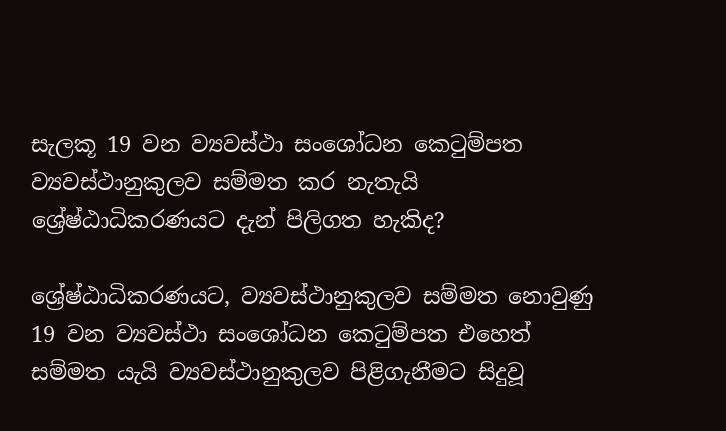සැලකූ 19 වන ව්‍යවස්ථා සංශෝධන කෙටුම්පත ව්‍යවස්ථානුකුලව සම්මත කර නැතැයි ශ්‍රේෂ්ඨාධිකරණයට දැන් පිලිගත හැකිද?

ශ්‍රේෂ්ඨාධිකරණයට, ව්‍යවස්ථානුකුලව සම්මත නොවුණු 19 වන ව්‍යවස්ථා සංශෝධන කෙටුම්පත එහෙත් සම්මත යැයි ව්‍යවස්ථානුකුලව පිළිගැනීමට සිදුවූ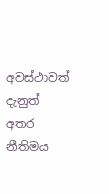අවස්ථාවත් දැනුත් අතර නීතිමය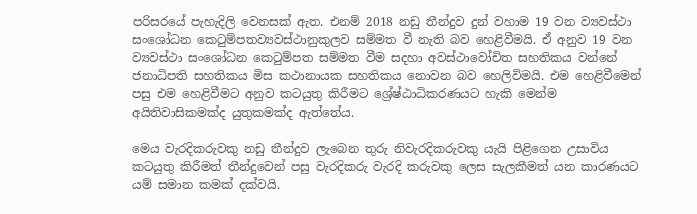පරිසරයේ පැහැදිලි වෙනසක් ඇත. එනම් 2018 නඩු තීන්දුව දුන් වහාම 19 වන ව්‍යවස්ථා සංශෝධන කෙටුම්පතව්‍යවස්ථානුකුලව සම්මත වී නැති බව හෙළිවීමයි. ඒ අනුව 19 වන ව්‍යවස්ථා සංශෝධන කෙටුම්පත සම්මත වීම සදහා අවස්ථාවෝචිත සහතිකය වන්නේ ජනාධිපති සහතිකය මිස කථානායක සහතිකය නොවන බව හෙලිවිමයි. එම හෙළිවීමෙන් පසු එම හෙළිවීමට අනුව කටයුතු කිරීමට ශ්‍රේෂ්ඨාධිකරණයට හැකි මෙන්ම අයිතිවාසිකමක්ද යුතුකමක්ද ඇත්තේය.

මෙය වැරදිකරුවකු නඩු තීන්දුව ලැබෙන තුරු නිවැරදිකරුවකු යැයි පිළිගෙන උසාවිය කටයුතු කිරීමත් තීන්දුවෙන් පසු වැරදිකරු වැරදි කරුවකු ලෙස සැලකීමත් යන කාරණයට යම් සමාන කමක් දක්වයි.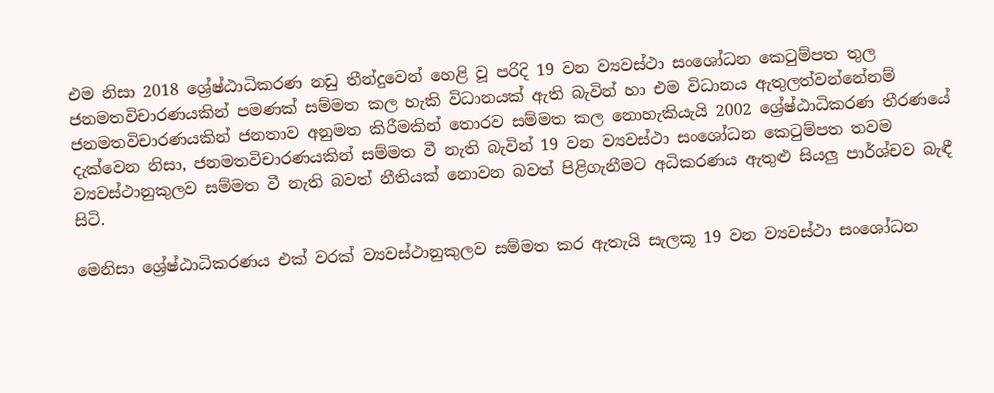එම නිසා 2018 ශ්‍රේෂ්ඨාධිකරණ නඩු තීන්දුවෙන් හෙළි වූ පරිදි 19 වන ව්‍යවස්ථා සංශෝධන කෙටුම්පත තුල ජනමතවිචාරණයකින් පමණක් සම්මත කල හැකි විධානයක් ඇති බැවින් හා එම විධානය ඇතුලත්වන්නේනම් ජනමතවිචාරණයකින් ජනතාව අනුමත කිරීමකින් තොරව සම්මත කල නොහැකියැයි 2002 ශ්‍රේෂ්ඨාධිකරණ තීරණයේ දැක්වෙන නිසා, ජනමතවිචාරණයකින් සම්මත වී නැති බැවින් 19 වන ව්‍යවස්ථා සංශෝධන කෙටුම්පත තවම ව්‍යවස්ථානුකුලව සම්මත වී නැති බවත් නීතියක් නොවන බවත් පිළිගැනීමට අධිකරණය ඇතුළු සියලු පාර්ශ්චව බැඳී සිටි.

මෙනිසා ශ්‍රේෂ්ඨාධිකරණය එක් වරක් ව්‍යවස්ථානුකුලව සම්මත කර ඇතැයි සැලකූ 19 වන ව්‍යවස්ථා සංශෝධන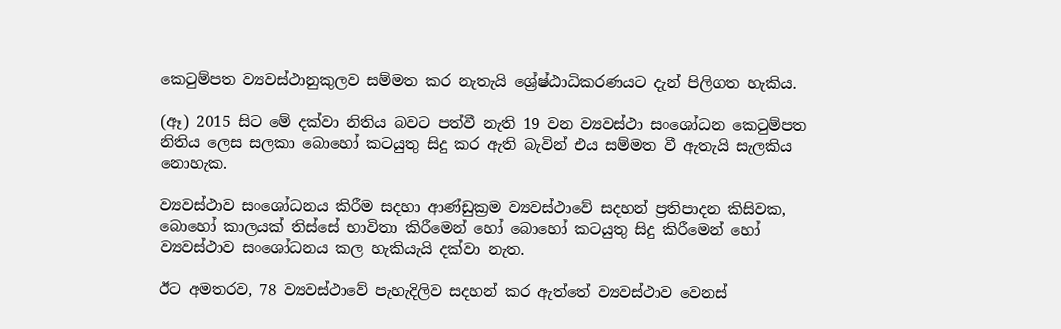කෙටුම්පත ව්‍යවස්ථානුකුලව සම්මත කර නැතැයි ශ්‍රේෂ්ඨාධිකරණයට දැන් පිලිගත හැකිය.

(ඈ) 2015 සිට මේ දක්වා නිතිය බවට පත්වී නැති 19 වන ව්‍යවස්ථා සංශෝධන කෙටුම්පත නිතිය ලෙස සලකා බොහෝ කටයුතු සිදු කර ඇති බැවින් එය සම්මත වී ඇතැයි සැලකිය නොහැක.

ව්‍යවස්ථාව සංශෝධනය කිරීම සදහා ආණ්ඩුක්‍රම ව්‍යවස්ථාවේ සදහන් ප්‍රතිපාදන කිසිවක, බොහෝ කාලයක් තිස්සේ භාවිතා කිරීමෙන් හෝ බොහෝ කටයුතු සිදු කිරීමෙන් හෝ ව්‍යවස්ථාව සංශෝධනය කල හැකියැයි දක්වා නැත.

ඊට අමතරව, 78 ව්‍යවස්ථාවේ පැහැදිලිව සදහන් කර ඇත්තේ ව්‍යවස්ථාව වෙනස්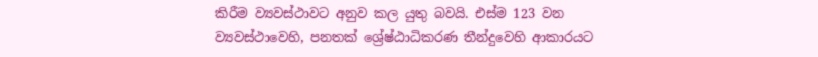කිරීම ව්‍යවස්ථාවට අනුව කල යුතු බවයි. එස්ම 123 වන ව්‍යවස්ථාවෙහි, පනතක් ශ්‍රේෂ්ඨාධිකරණ තීන්දුවෙහි ආකාරයට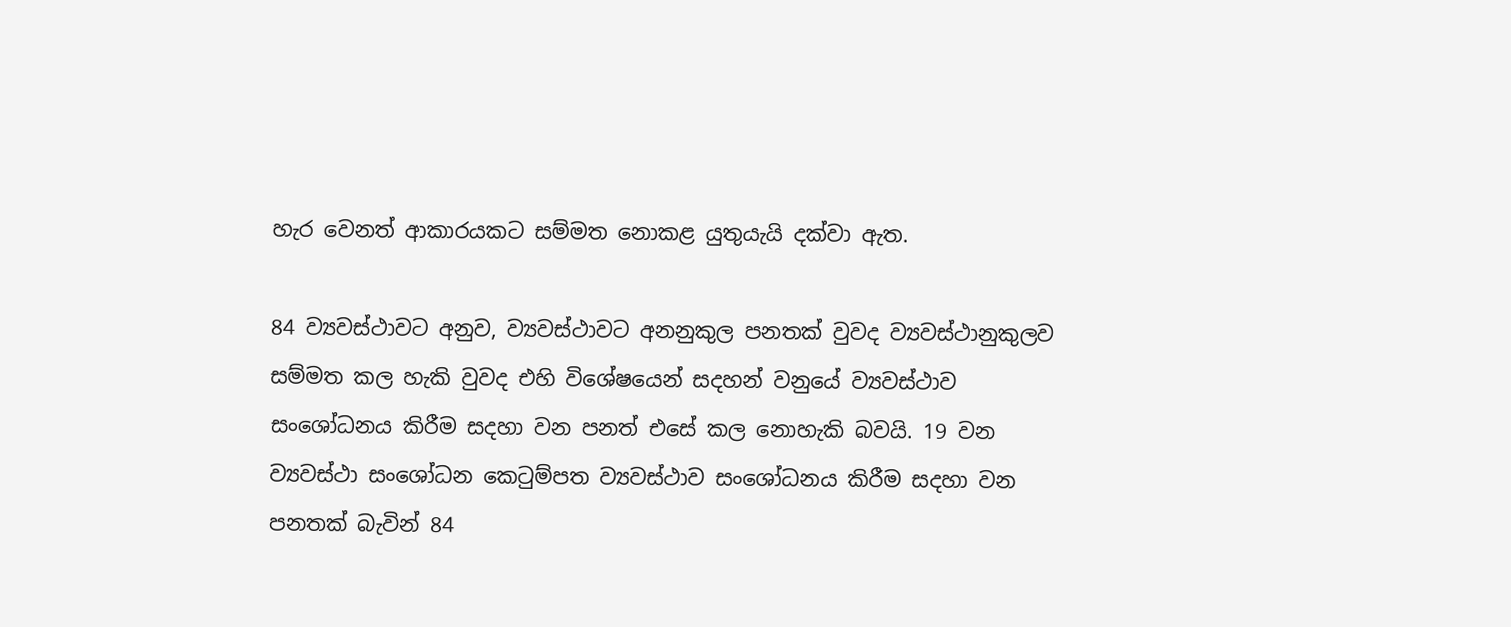හැර වෙනත් ආකාරයකට සම්මත නොකළ යුතුයැයි දක්වා ඇත.

84 ව්‍යවස්ථාවට අනුව, ව්‍යවස්ථාවට අනනුකුල පනතක් වුවද ව්‍යවස්ථානුකුලව සම්මත කල හැකි වුවද එහි විශේෂයෙන් සදහන් වනුයේ ව්‍යවස්ථාව සංශෝධනය කිරීම සදහා වන පනත් එසේ කල නොහැකි බවයි. 19 වන ව්‍යවස්ථා සංශෝධන කෙටුම්පත ව්‍යවස්ථාව සංශෝධනය කිරීම සදහා වන පනතක් බැවින් 84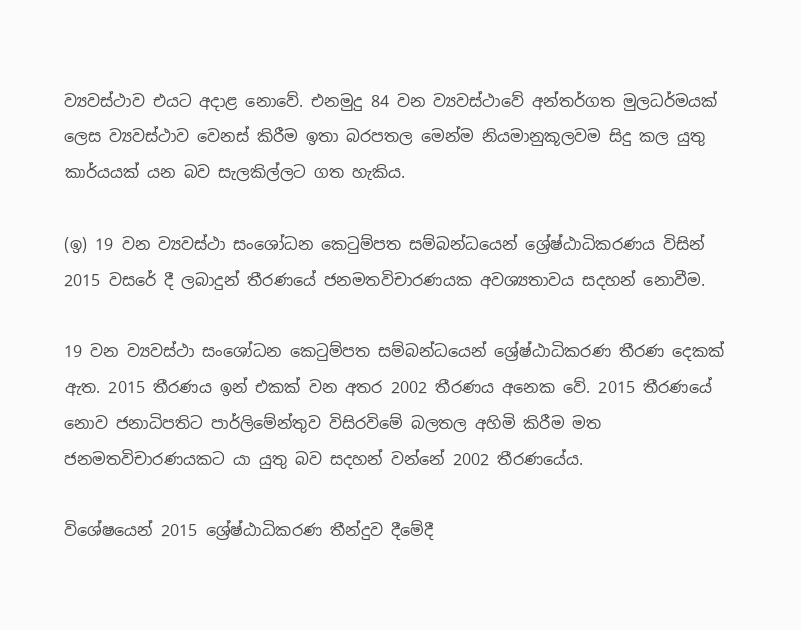ව්‍යවස්ථාව එයට අදාළ නොවේ. එනමුදු 84 වන ව්‍යවස්ථාවේ අන්තර්ගත මුලධර්මයක් ලෙස ව්‍යවස්ථාව වෙනස් කිරීම ඉතා බරපතල මෙන්ම නියමානුකූලවම සිදු කල යුතු කාර්යයක් යන බව සැලකිල්ලට ගත හැකිය.

(ඉ) 19 වන ව්‍යවස්ථා සංශෝධන කෙටුම්පත සම්බන්ධයෙන් ශ්‍රේෂ්ඨාධිකරණය විසින් 2015 වසරේ දී ලබාදුන් තීරණයේ ජනමතවිචාරණයක අවශ්‍යතාවය සදහන් නොවීම.

19 වන ව්‍යවස්ථා සංශෝධන කෙටුම්පත සම්බන්ධයෙන් ශ්‍රේෂ්ඨාධිකරණ තීරණ දෙකක් ඇත. 2015 තීරණය ඉන් එකක් වන අතර 2002 තීරණය අනෙක වේ. 2015 තීරණයේ නොව ජනාධිපතිට පාර්ලිමේන්තුව විසිරවිමේ බලතල අහිමි කිරීම මත ජනමතවිචාරණයකට යා යුතු බව සදහන් වන්නේ 2002 තීරණයේය.

විශේෂයෙන් 2015 ශ්‍රේෂ්ඨාධිකරණ තීන්දුව දීමේදී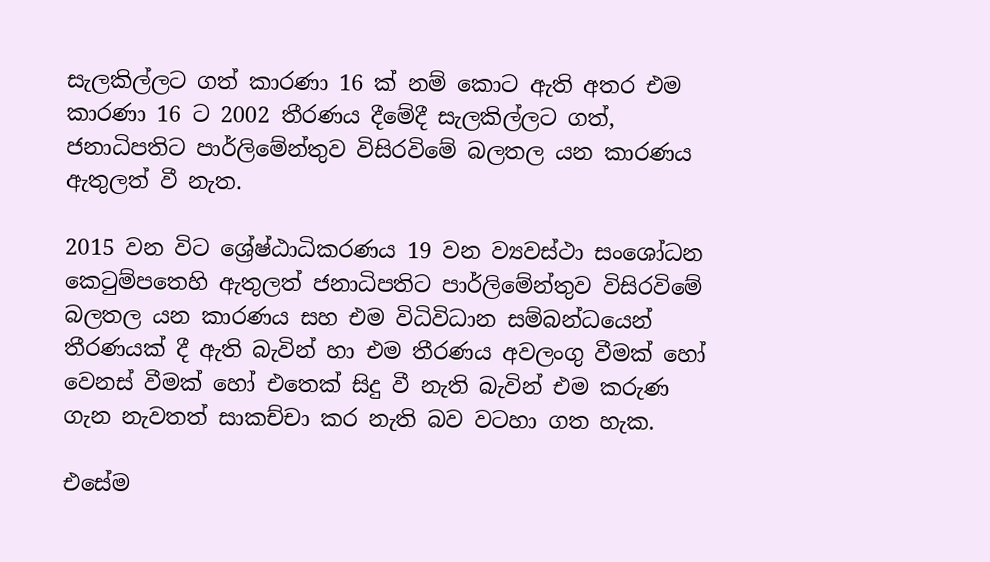සැලකිල්ලට ගත් කාරණා 16 ක් නම් කොට ඇති අතර එම කාරණා 16 ට 2002 තීරණය දීමේදී සැලකිල්ලට ගත්, ජනාධිපතිට පාර්ලිමේන්තුව විසිරවිමේ බලතල යන කාරණය ඇතුලත් වී නැත.

2015 වන විට ශ්‍රේෂ්ඨාධිකරණය 19 වන ව්‍යවස්ථා සංශෝධන කෙටුම්පතෙහි ඇතුලත් ජනාධිපතිට පාර්ලිමේන්තුව විසිරවිමේ බලතල යන කාරණය සහ එම විධිවිධාන සම්බන්ධයෙන් තීරණයක් දී ඇති බැවින් හා එම තීරණය අවලංගු වීමක් හෝ වෙනස් වීමක් හෝ එතෙක් සිදු වී නැති බැවින් එම කරුණ ගැන නැවතත් සාකච්චා කර නැති බව වටහා ගත හැක.

එසේම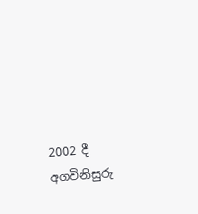2002 දී අගවිනිසුරු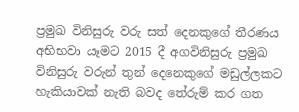ප්‍රමුඛ විනිසුරු වරු සත් දෙනකුගේ තීරණය අභිභවා යෑමට 2015 දී අගවිනිසුරු ප්‍රමුඛ විනිසුරු වරුන් තුන් දෙනෙකුගේ මඩුල්ලකට හැකියාවක් නැති බවද තේරුම් කර ගත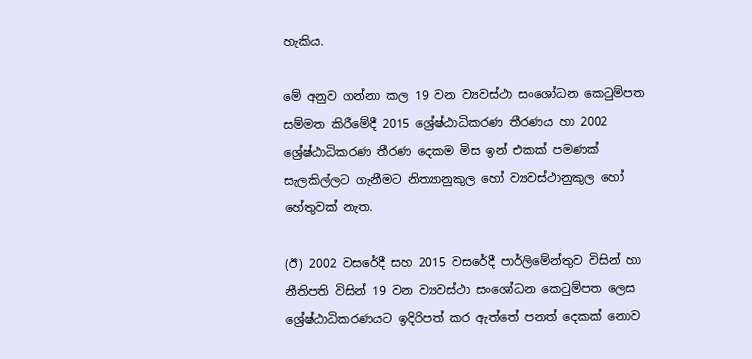හැකිය.

මේ අනුව ගන්නා කල 19 වන ව්‍යවස්ථා සංශෝධන කෙටුම්පත සම්මත කිරීමේදී 2015 ශ්‍රේෂ්ඨාධිකරණ තීරණය හා 2002 ශ්‍රේෂ්ඨාධිකරණ තීරණ දෙකම මිස ඉන් එකක් පමණක් සැලකිල්ලට ගැනීමට නිත්‍යානුකුල හෝ ව්‍යවස්ථානුකුල හෝ හේතුවක් නැත.

(ඊ) 2002 වසරේදී සහ 2015 වසරේදී පාර්ලිමේන්තුව විසින් හා නීතිපති විසින් 19 වන ව්‍යවස්ථා සංශෝධන කෙටුම්පත ලෙස ශ්‍රේෂ්ඨාධිකරණයට ඉදිරිපත් කර ඇත්තේ පනත් දෙකක් නොව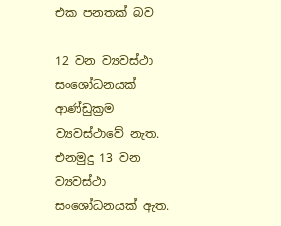එක පනතක් බව

12 වන ව්‍යවස්ථා සංශෝධනයක් ආණ්ඩුක්‍රම ව්‍යවස්ථාවේ නැත. එනමුදු 13 වන ව්‍යවස්ථා සංශෝධනයක් ඇත.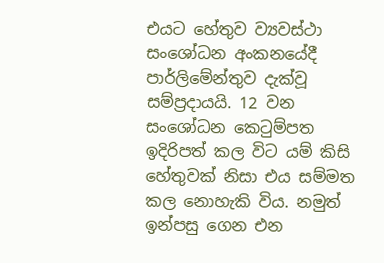එයට හේතුව ව්‍යවස්ථා සංශෝධන අංකනයේදී පාර්ලිමේන්තුව දැක්වූ සම්ප්‍රදායයි. 12 වන සංශෝධන කෙටුම්පත ඉදිරිපත් කල විට යම් කිසි හේතුවක් නිසා එය සම්මත කල නොහැකි විය. නමුත් ඉන්පසු ගෙන එන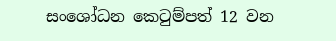සංශෝධන කෙටුම්පත් 12 වන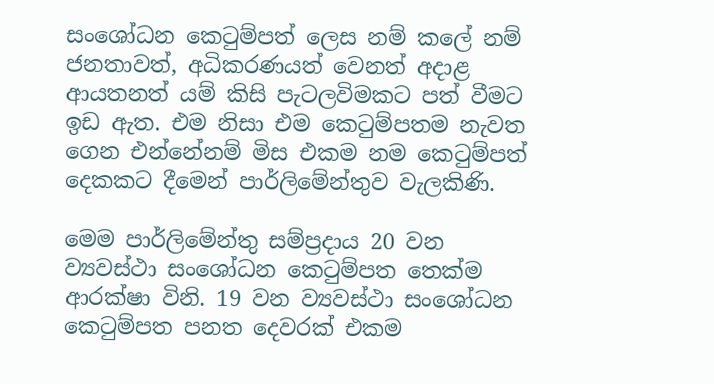සංශෝධන කෙටුම්පත් ලෙස නම් කලේ නම් ජනතාවත්, අධිකරණයත් වෙනත් අදාළ ආයතනත් යම් කිසි පැටලවිමකට පත් වීමට ඉඩ ඇත. එම නිසා එම කෙටුම්පතම නැවත ගෙන එන්නේනම් මිස එකම නම කෙටුම්පත් දෙකකට දීමෙන් පාර්ලිමේන්තුව වැලකිණි.

මෙම පාර්ලිමේන්තු සම්ප්‍රදාය 20 වන ව්‍යවස්ථා සංශෝධන කෙටුම්පත තෙක්ම ආරක්ෂා විනි. 19 වන ව්‍යවස්ථා සංශෝධන කෙටුම්පත පනත දෙවරක් එකම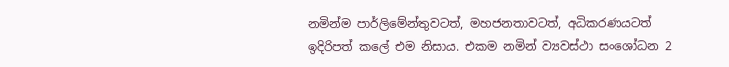නමින්ම පාර්ලිමේන්තුවටත්, මහජනතාවටත්, අධිකරණයටත් ඉදිරිපත් කලේ එම නිසාය. එකම නමින් ව්‍යවස්ථා සංශෝධන 2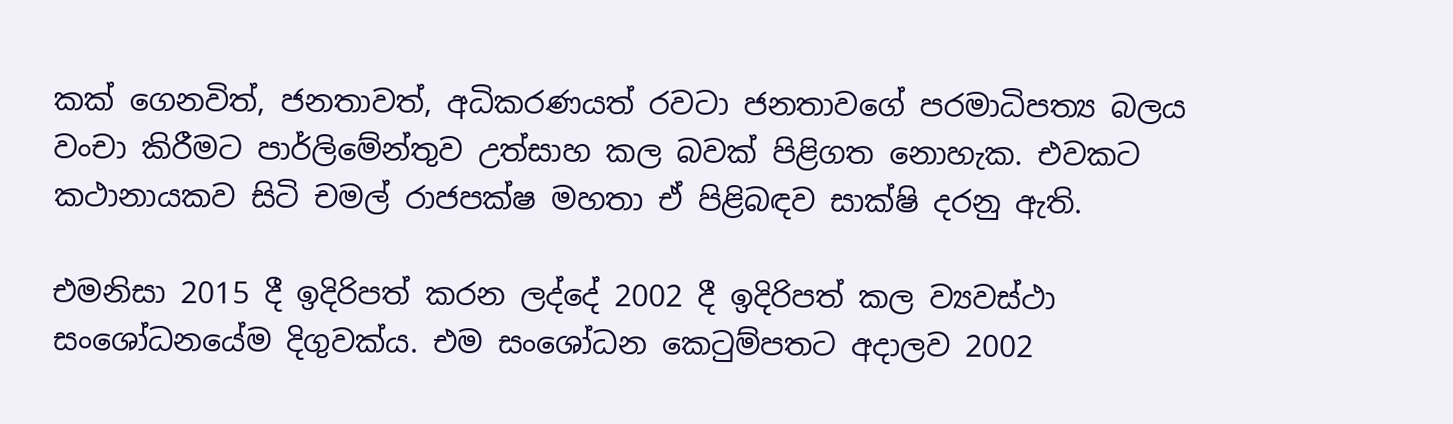කක් ගෙනවිත්, ජනතාවත්, අධිකරණයත් රවටා ජනතාවගේ පරමාධිපත්‍ය බලය වංචා කිරීමට පාර්ලිමේන්තුව උත්සාහ කල බවක් පිළිගත නොහැක. එවකට කථානායකව සිටි චමල් රාජපක්ෂ මහතා ඒ පිළිබඳව සාක්ෂි දරනු ඇති.

එමනිසා 2015 දී ඉදිරිපත් කරන ලද්දේ 2002 දී ඉදිරිපත් කල ව්‍යවස්ථා සංශෝධනයේම දිගුවක්ය. එම සංශෝධන කෙටුම්පතට අදාලව 2002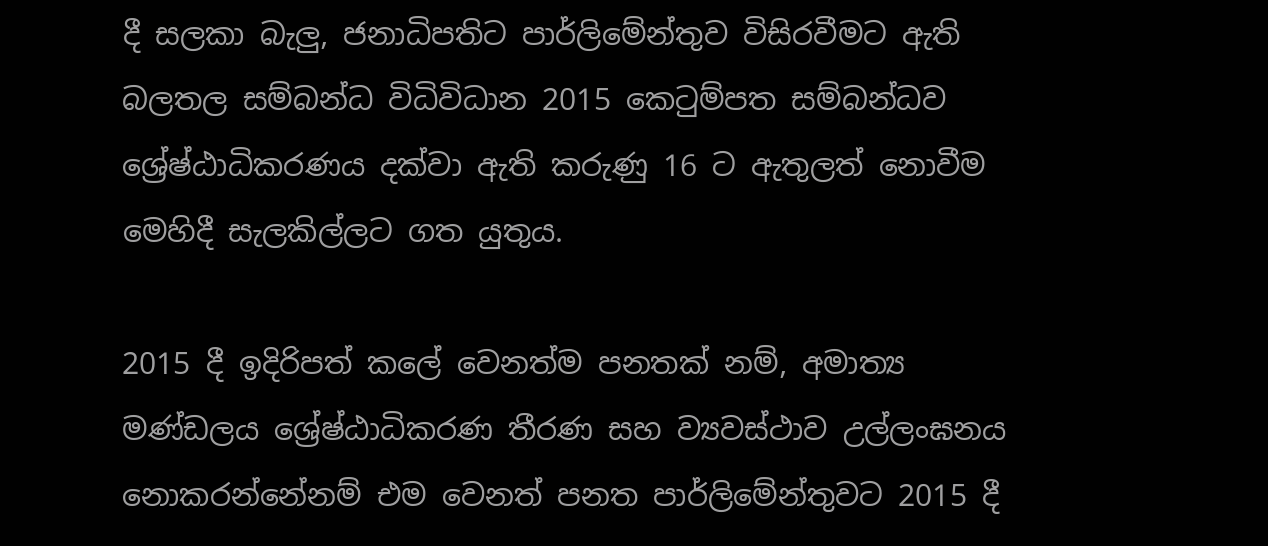දී සලකා බැලු, ජනාධිපතිට පාර්ලිමේන්තුව විසිරවීමට ඇති බලතල සම්බන්ධ විධිවිධාන 2015 කෙටුම්පත සම්බන්ධව ශ්‍රේෂ්ඨාධිකරණය දක්වා ඇති කරුණු 16 ට ඇතුලත් නොවීම මෙහිදී සැලකිල්ලට ගත යුතුය.

2015 දී ඉදිරිපත් කලේ වෙනත්ම පනතක් නම්, අමාත්‍ය මණ්ඩලය ශ්‍රේෂ්ඨාධිකරණ තීරණ සහ ව්‍යවස්ථාව උල්ලංඝනය නොකරන්නේනම් එම වෙනත් පනත පාර්ලිමේන්තුවට 2015 දී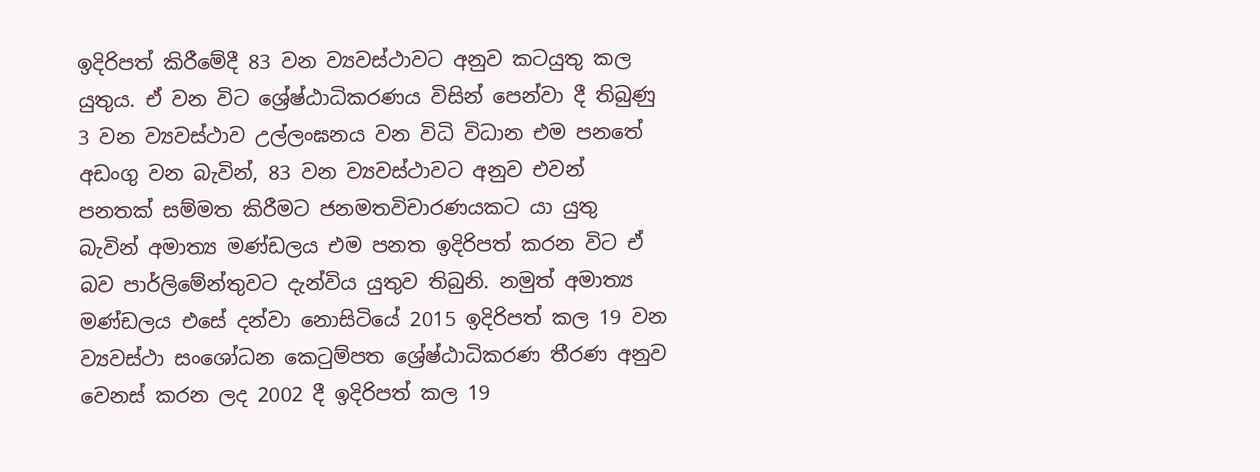ඉදිරිපත් කිරීමේදී 83 වන ව්‍යවස්ථාවට අනුව කටයුතු කල යුතුය. ඒ වන විට ශ්‍රේෂ්ඨාධිකරණය විසින් පෙන්වා දී තිබුණු 3 වන ව්‍යවස්ථාව උල්ලංඝනය වන විධි විධාන එම පනතේ අඩංගු වන බැවින්, 83 වන ව්‍යවස්ථාවට අනුව එවන් පනතක් සම්මත කිරීමට ජනමතවිචාරණයකට යා යුතු බැවින් අමාත්‍ය මණ්ඩලය එම පනත ඉදිරිපත් කරන විට ඒ බව පාර්ලිමේන්තුවට දැන්විය යුතුව තිබුනි. නමුත් අමාත්‍ය මණ්ඩලය එසේ දන්වා නොසිටියේ 2015 ඉදිරිපත් කල 19 වන ව්‍යවස්ථා සංශෝධන කෙටුම්පත ශ්‍රේෂ්ඨාධිකරණ තීරණ අනුව වෙනස් කරන ලද 2002 දී ඉදිරිපත් කල 19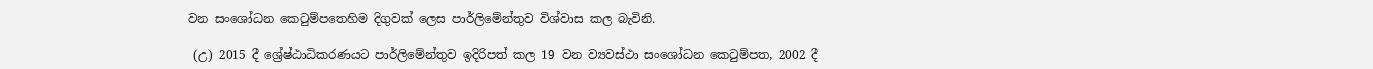වන සංශෝධන කෙටුම්පතෙහිම දිගුවක් ලෙස පාර්ලිමේන්තුව විශ්වාස කල බැවිනි.

 (උ) 2015 දී ශ්‍රේෂ්ඨාධිකරණයට පාර්ලිමේන්තුව ඉදිරිපත් කල 19 වන ව්‍යවස්ථා සංශෝධන කෙටුම්පත, 2002 දී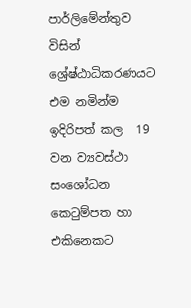පාර්ලිමේන්තුව විසින් ශ්‍රේෂ්ඨාධිකරණයට එම නමින්ම ඉදිරිපත් කල  19 වන ව්‍යවස්ථා සංශෝධන කෙටුම්පත හා එකිනෙකට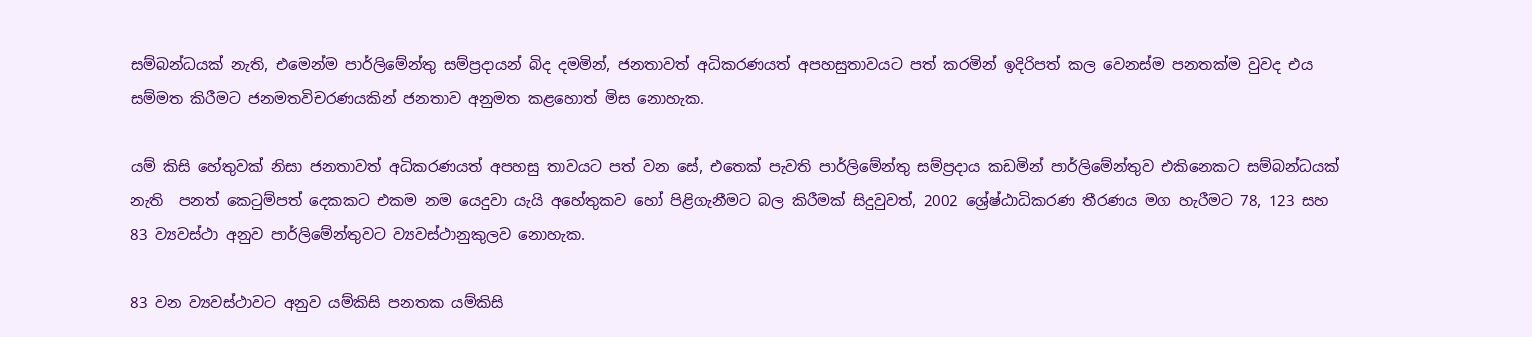සම්බන්ධයක් නැති, එමෙන්ම පාර්ලිමේන්තු සම්ප්‍රදායන් බිද දමමින්, ජනතාවත් අධිකරණයත් අපහසුතාවයට පත් කරමින් ඉදිරිපත් කල වෙනස්ම පනතක්ම වුවද එය සම්මත කිරීමට ජනමතවිචරණයකින් ජනතාව අනුමත කළහොත් මිස නොහැක.

යම් කිසි හේතුවක් නිසා ජනතාවත් අධිකරණයත් අපහසු තාවයට පත් වන සේ, එතෙක් පැවති පාර්ලිමේන්තු සම්ප්‍රදාය කඩමින් පාර්ලිමේන්තුව එකිනෙකට සම්බන්ධයක් නැති  පනත් කෙටුම්පත් දෙකකට එකම නම යෙදුවා යැයි අහේතුකව හෝ පිළිගැනීමට බල කිරීමක් සිදුවුවත්, 2002 ශ්‍රේෂ්ඨාධිකරණ තීරණය මග හැරීමට 78, 123 සහ 83 ව්‍යවස්ථා අනුව පාර්ලිමේන්තුවට ව්‍යවස්ථානුකුලව නොහැක.

83 වන ව්‍යවස්ථාවට අනුව යම්කිසි පනතක යම්කිසි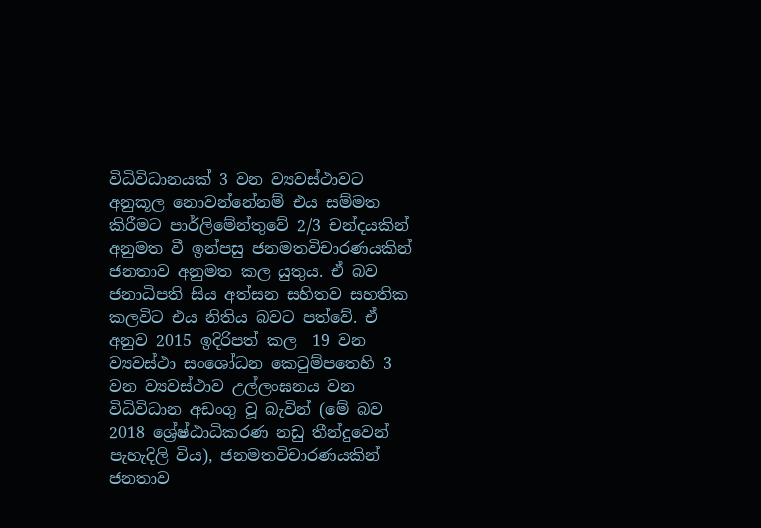විධිවිධානයක් 3 වන ව්‍යවස්ථාවට අනුකූල නොවන්නේනම් එය සම්මත කිරීමට පාර්ලිමේන්තුවේ 2/3 චන්දයකින් අනුමත වී ඉන්පසු ජනමතවිචාරණයකින් ජනතාව අනුමත කල යුතුය. ඒ බව ජනාධිපති සිය අත්සන සහිතව සහතික කලවිට එය නිතිය බවට පත්වේ. ඒ අනුව 2015 ඉදිරිපත් කල  19 වන ව්‍යවස්ථා සංශෝධන කෙටුම්පතෙහි 3 වන ව්‍යවස්ථාව උල්ලංඝනය වන විධිවිධාන අඩංගු වූ බැවින් (මේ බව 2018 ශ්‍රේෂ්ඨාධිකරණ නඩු තීන්දුවෙන් පැහැදිලි විය), ජනමතවිචාරණයකින් ජනතාව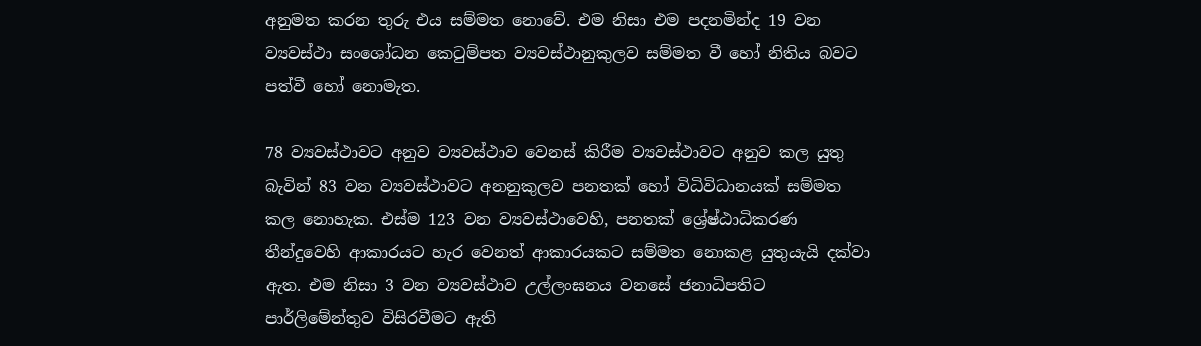අනුමත කරන තුරු එය සම්මත නොවේ. එම නිසා එම පදනමින්ද 19 වන ව්‍යවස්ථා සංශෝධන කෙටුම්පත ව්‍යවස්ථානුකුලව සම්මත වී හෝ නිතිය බවට පත්වී හෝ නොමැත.

78 ව්‍යවස්ථාවට අනුව ව්‍යවස්ථාව වෙනස් කිරීම ව්‍යවස්ථාවට අනුව කල යුතු බැවින් 83 වන ව්‍යවස්ථාවට අනනුකුලව පනතක් හෝ විධිවිධානයක් සම්මත කල නොහැක. එස්ම 123 වන ව්‍යවස්ථාවෙහි, පනතක් ශ්‍රේෂ්ඨාධිකරණ තීන්දුවෙහි ආකාරයට හැර වෙනත් ආකාරයකට සම්මත නොකළ යුතුයැයි දක්වා ඇත. එම නිසා 3 වන ව්‍යවස්ථාව උල්ලංඝනය වනසේ ජනාධිපතිට පාර්ලිමේන්තුව විසිරවීමට ඇති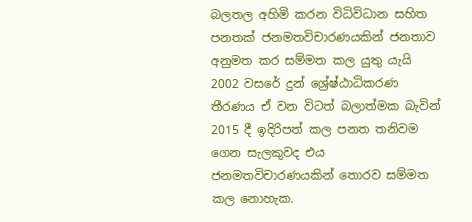බලතල අහිමි කරන විධිවිධාන සහිත පනතක් ජනමතවිචාරණයකින් ජනතාව අනුමත කර සම්මත කල යුතු යැයි 2002 වසරේ දුන් ශ්‍රේෂ්ඨාධිකරණ තීරණය ඒ වන විටත් බලාත්මක බැවින් 2015 දී ඉදිරිපත් කල පනත තනිවම ගෙන සැලකුවද එය ජනමතවිචාරණයකින් තොරව සම්මත කල නොහැක.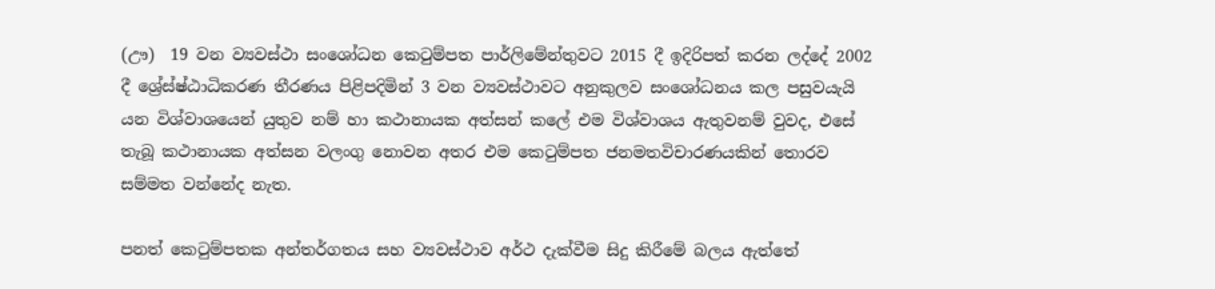(ඌ)  19 වන ව්‍යවස්ථා සංශෝධන කෙටුම්පත පාර්ලිමේන්තුවට 2015 දී ඉදිරිපත් කරන ලද්දේ 2002 දී ශ්‍රේස්ෂ්ඨාධිකරණ තීරණය පිළිපදිමින් 3 වන ව්‍යවස්ථාවට අනුකුලව සංශෝධනය කල පසුවයැයි යන විශ්වාශයෙන් යුතුව නම් හා කථානායක අත්සන් කලේ එම විශ්වාශය ඇතුවනම් වුවද, එසේ තැබූ කථානායක අත්සන වලංගු නොවන අතර එම කෙටුම්පත ජනමතවිචාරණයකින් තොරව සම්මත වන්නේද නැත.

පනත් කෙටුම්පතක අන්තර්ගතය සහ ව්‍යවස්ථාව අර්ථ දැක්වීම සිදු කිරීමේ බලය ඇත්තේ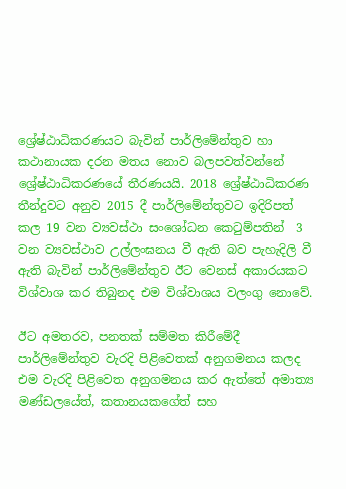ශ්‍රේෂ්ඨාධිකරණයට බැවින් පාර්ලිමේන්තුව හා කථානායක දරන මතය නොව බලපවත්වන්නේ ශ්‍රේෂ්ඨාධිකරණයේ තීරණයයි. 2018 ශ්‍රේෂ්ඨාධිකරණ තීන්දුවට අනුව 2015 දී පාර්ලිමේන්තුවට ඉදිරිපත් කල 19 වන ව්‍යවස්ථා සංශෝධන කෙටුම්පතින්  3 වන ව්‍යවස්ථාව උල්ලංඝනය වී ඇති බව පැහැදිලි වී ඇති බැවින් පාර්ලිමේන්තුව ඊට වෙනස් අකාරයකට විශ්වාශ කර තිබුනද එම විශ්වාශය වලංගු නොවේ.

ඊට අමතරව, පනතක් සම්මත කිරීමේදී පාර්ලිමේන්තුව වැරදි පිළිවෙතක් අනුගමනය කලද එම වැරදි පිළිවෙත අනුගමනය කර ඇත්තේ අමාත්‍ය මණ්ඩලයේත්, කතානයකගේත් සහ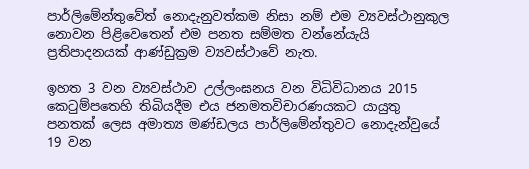පාර්ලිමේන්තුවේත් නොදැනුවත්කම නිසා නම් එම ව්‍යවස්ථානුකුල නොවන පිළිවෙතෙන් එම පනත සම්මත වන්නේයැයි ප්‍රතිපාදනයක් ආණ්ඩුක්‍රම ව්‍යවස්ථාවේ නැත.

ඉහත 3 වන ව්‍යවස්ථාව උල්ලංඝනය වන විධිවිධානය 2015 කෙටුම්පතෙහි තිබියදීම එය ජනමතවිචාරණයකට යායුතු පනතක් ලෙස අමාත්‍ය මණ්ඩලය පාර්ලිමේන්තුවට නොදැන්වුයේ 19 වන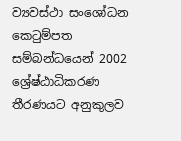ව්‍යවස්ථා සංශෝධන කෙටුම්පත සම්බන්ධයෙන් 2002 ශ්‍රේෂ්ඨාධිකරණ තීරණයට අනුකුලව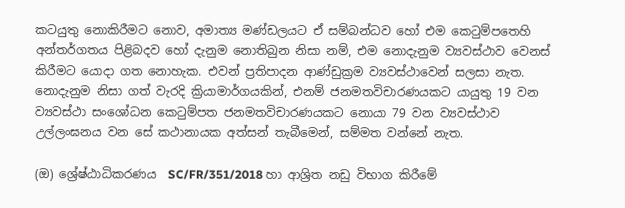කටයුතු නොකිරීමට නොව, අමාත්‍ය මණ්ඩලයට ඒ සම්බන්ධව හෝ එම කෙටුම්පතෙහි අන්තර්ගතය පිළිබදව හෝ දැනුම නොතිබුන නිසා නම්, එම නොදැනුම ව්‍යවස්ථාව වෙනස් කිරීමට යොදා ගත නොහැක. එවන් ප්‍රතිපාදන ආණ්ඩුක්‍රම ව්‍යවස්ථාවෙන් සලසා නැත. නොදැනුම නිසා ගත් වැරදි ක්‍රියාමාර්ගයකින්, එනම් ජනමතවිචාරණයකට යායුතු 19 වන ව්‍යවස්ථා සංශෝධන කෙටුම්පත ජනමතවිචාරණයකට නොයා 79 වන ව්‍යවස්ථාව උල්ලංඝනය වන සේ කථානායක අත්සන් තැබීමෙන්, සම්මත වන්නේ නැත.

(ඔ) ශ්‍රේෂ්ඨාධිකරණය  SC/FR/351/2018 හා ආශ්‍රිත නඩු විභාග කිරීමේ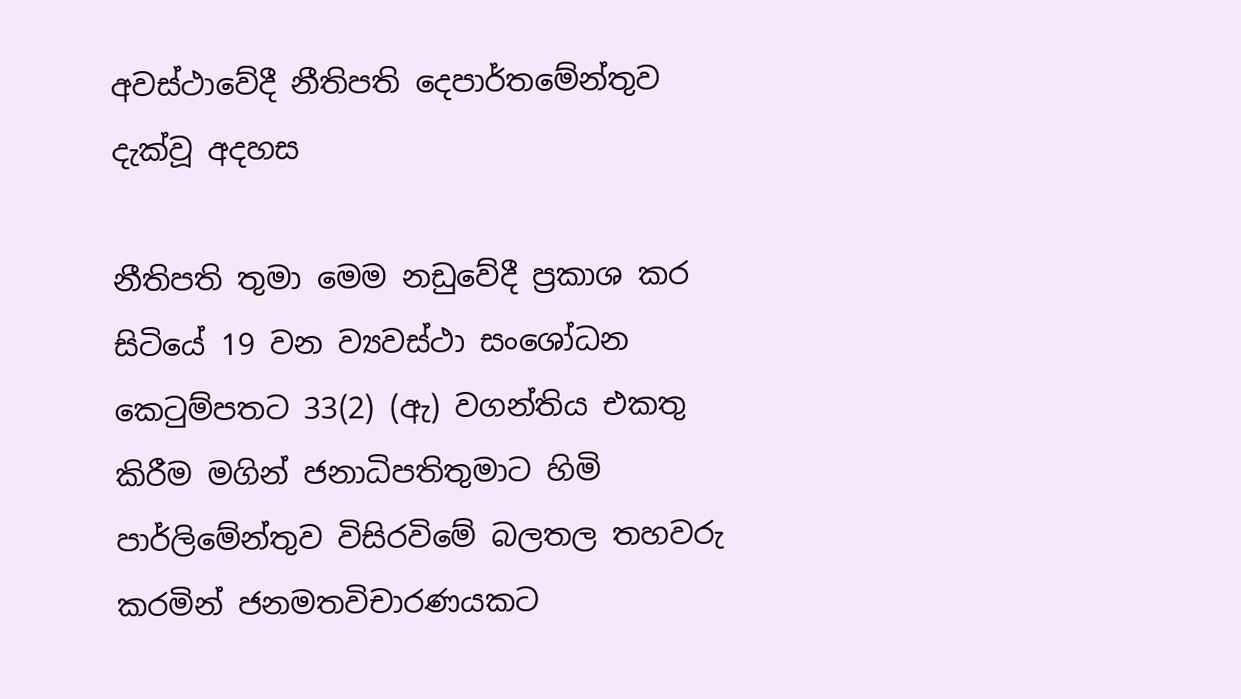අවස්ථාවේදී නීතිපති දෙපාර්තමේන්තුව දැක්වූ අදහස

නීතිපති තුමා මෙම නඩුවේදී ප්‍රකාශ කර සිටියේ 19 වන ව්‍යවස්ථා සංශෝධන කෙටුම්පතට 33(2) (ඇ) වගන්තිය එකතු කිරීම මගින් ජනාධිපතිතුමාට හිමි පාර්ලිමේන්තුව විසිරවිමේ බලතල තහවරු කරමින් ජනමතවිචාරණයකට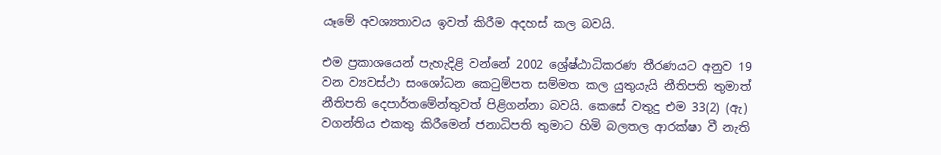යෑමේ අවශ්‍යතාවය ඉවත් කිරීම අදහස් කල බවයි.

එම ප්‍රකාශයෙන් පැහැදිළි වන්නේ 2002 ශ්‍රේෂ්ඨාධිකරණ තීරණයට අනුව 19 වන ව්‍යවස්ථා සංශෝධන කෙටුම්පත සම්මත කල යුතුයැයි නීතිපති තුමාත් නීතිපති දෙපාර්තමේන්තුවත් පිළිගන්නා බවයි. කෙසේ වතුදු එම 33(2) (ඇ) වගන්තිය එකතු කිරීමෙන් ජනාධිපති තුමාට හිමි බලතල ආරක්ෂා වී නැති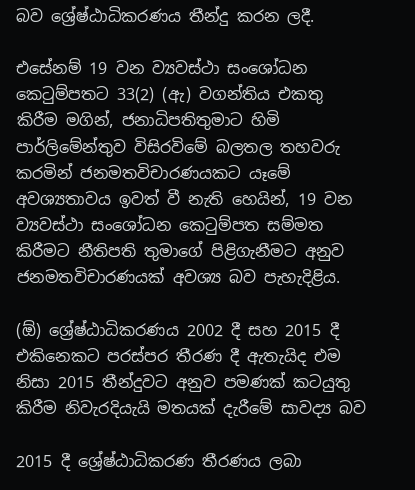බව ශ්‍රේෂ්ඨාධිකරණය තීන්දු කරන ලදී.

එසේනම් 19 වන ව්‍යවස්ථා සංශෝධන කෙටුම්පතට 33(2) (ඇ) වගන්තිය එකතු කිරීම මගින්, ජනාධිපතිතුමාට හිමි පාර්ලිමේන්තුව විසිරවිමේ බලතල තහවරු කරමින් ජනමතවිචාරණයකට යෑමේ අවශ්‍යතාවය ඉවත් වී නැති හෙයින්, 19 වන ව්‍යවස්ථා සංශෝධන කෙටුම්පත සම්මත කිරීමට නීතිපති තුමාගේ පිළිගැනීමට අනුව ජනමතවිචාරණයක් අවශ්‍ය බව පැහැදිළිය.

(ඕ) ශ්‍රේෂ්ඨාධිකරණය 2002 දී සහ 2015 දී එකිනෙකට පරස්පර තීරණ දී ඇතැයිද එම නිසා 2015 තීන්දුවට අනුව පමණක් කටයුතු කිරීම නිවැරදියැයි මතයක් දැරීමේ සාවද්‍ය බව

2015 දී ශ්‍රේෂ්ඨාධිකරණ තීරණය ලබා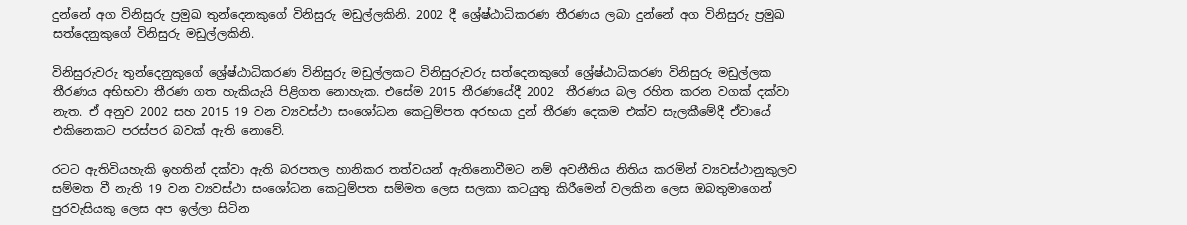දුන්නේ අග විනිසුරු ප්‍රමුඛ තුන්දෙනකුගේ විනිසුරු මඩුල්ලකිනි. 2002 දී ශ්‍රේෂ්ඨාධිකරණ තීරණය ලබා දුන්නේ අග විනිසුරු ප්‍රමුඛ සත්දෙනුකුගේ විනිසුරු මඩුල්ලකිනි.

විනිසුරුවරු තුන්දෙනුකුගේ ශ්‍රේෂ්ඨාධිකරණ විනිසුරු මඩුල්ලකට විනිසුරුවරු සත්දෙනකුගේ ශ්‍රේෂ්ඨාධිකරණ විනිසුරු මඩුල්ලක තීරණය අභිභවා තීරණ ගත හැකියැයි පිළිගත නොහැක. එසේම 2015 තීරණයේදී 2002  තීරණය බල රහිත කරන වගක් දක්වා නැත. ඒ අනුව 2002 සහ 2015 19 වන ව්‍යවස්ථා සංශෝධන කෙටුම්පත අරභයා දුන් තීරණ දෙකම එක්ව සැලකීමේදී ඒවායේ එකිනෙකට පරස්පර බවක් ඇති නොවේ.

රටට ඇතිවියහැකි ඉහතින් දක්වා ඇති බරපතල හානිකර තත්වයන් ඇතිනොවීමට නම් අවනීතිය නිතිය කරමින් ව්‍යවස්ථානුකුලව සම්මත වී නැති 19 වන ව්‍යවස්ථා සංශෝධන කෙටුම්පත සම්මත ලෙස සලකා කටයුතු කිරීමෙන් වලකින ලෙස ඔබතුමාගෙන් පුරවැසියකු ලෙස අප ඉල්ලා සිටින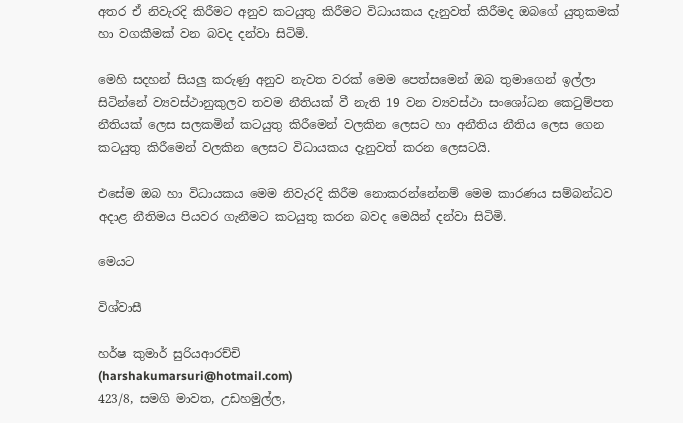අතර ඒ නිවැරදි කිරීමට අනුව කටයුතු කිරීමට විධායකය දැනුවත් කිරීමද ඔබගේ යුතුකමක් හා වගකීමක් වන බවද දන්වා සිටිමි.

මෙහි සදහන් සියලු කරුණු අනුව නැවත වරක් මෙම පෙත්සමෙන් ඔබ තුමාගෙන් ඉල්ලා සිටින්නේ ව්‍යවස්ථානුකුලව තවම නීතියක් වී නැති 19 වන ව්‍යවස්ථා සංශෝධන කෙටුම්පත නීතියක් ලෙස සලකමින් කටයුතු කිරීමෙන් වලකින ලෙසට හා අනීතිය නීතිය ලෙස ගෙන කටයුතු කිරීමෙන් වලකින ලෙසට විධායකය දැනුවත් කරන ලෙසටයි.

එසේම ඔබ හා විධායකය මෙම නිවැරදි කිරීම නොකරන්නේනම් මෙම කාරණය සම්බන්ධව අදාළ නීතිමය පියවර ගැනීමට කටයුතු කරන බවද මෙයින් දන්වා සිටිමි.

මෙයට

විශ්වාසී

හර්ෂ කුමාර් සුරියආරච්චි
(harshakumarsuri@hotmail.com)
423/8, සමගි මාවත, උඩහමුල්ල,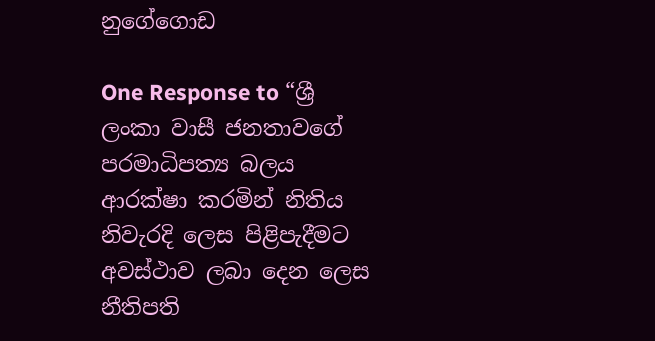නුගේගොඩ

One Response to “ශ්‍රී ලංකා වාසී ජනතාවගේ පරමාධිපත්‍ය බලය ආරක්ෂා කරමින් නිතිය නිවැරදි ලෙස පිළිපැදීමට අවස්ථාව ලබා දෙන ලෙස නීතිපති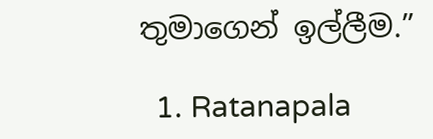තුමාගෙන් ඉල්ලීම.”

  1. Ratanapala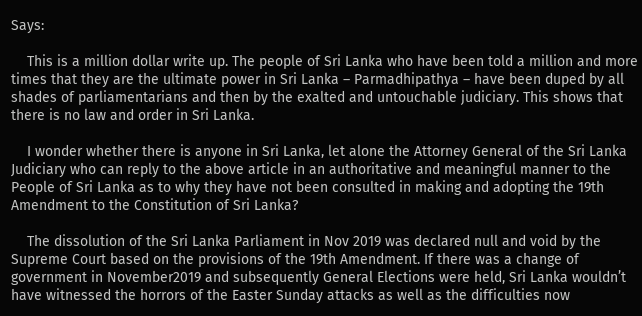Says:

    This is a million dollar write up. The people of Sri Lanka who have been told a million and more times that they are the ultimate power in Sri Lanka – Parmadhipathya – have been duped by all shades of parliamentarians and then by the exalted and untouchable judiciary. This shows that there is no law and order in Sri Lanka.

    I wonder whether there is anyone in Sri Lanka, let alone the Attorney General of the Sri Lanka Judiciary who can reply to the above article in an authoritative and meaningful manner to the People of Sri Lanka as to why they have not been consulted in making and adopting the 19th Amendment to the Constitution of Sri Lanka?

    The dissolution of the Sri Lanka Parliament in Nov 2019 was declared null and void by the Supreme Court based on the provisions of the 19th Amendment. If there was a change of government in November2019 and subsequently General Elections were held, Sri Lanka wouldn’t have witnessed the horrors of the Easter Sunday attacks as well as the difficulties now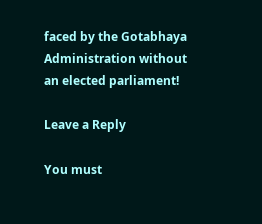faced by the Gotabhaya Administration without an elected parliament!

Leave a Reply

You must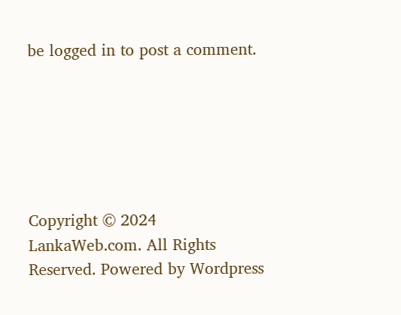be logged in to post a comment.






Copyright © 2024 LankaWeb.com. All Rights Reserved. Powered by Wordpress